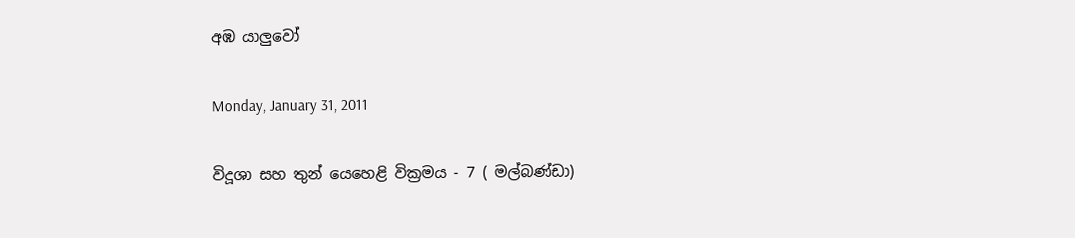අඹ යාලුවෝ

Monday, January 31, 2011

විදූශා සහ තුන් යෙහෙළි වික්‍රමය - 7 ( මල්බණ්ඩා)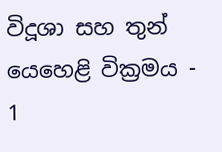විදූශා සහ තුන් යෙහෙළි වික්‍රමය - 1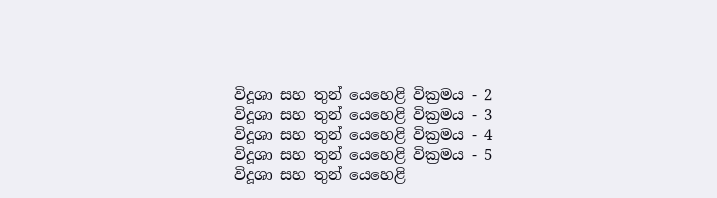විදූශා සහ තුන් යෙහෙළි වික්‍රමය - 2
විදූශා සහ තුන් යෙහෙළි වික්‍රමය - 3
විදූශා සහ තුන් යෙහෙළි වික්‍රමය - 4
විදූශා සහ තුන් යෙහෙළි වික්‍රමය - 5
විදූශා සහ තුන් යෙහෙළි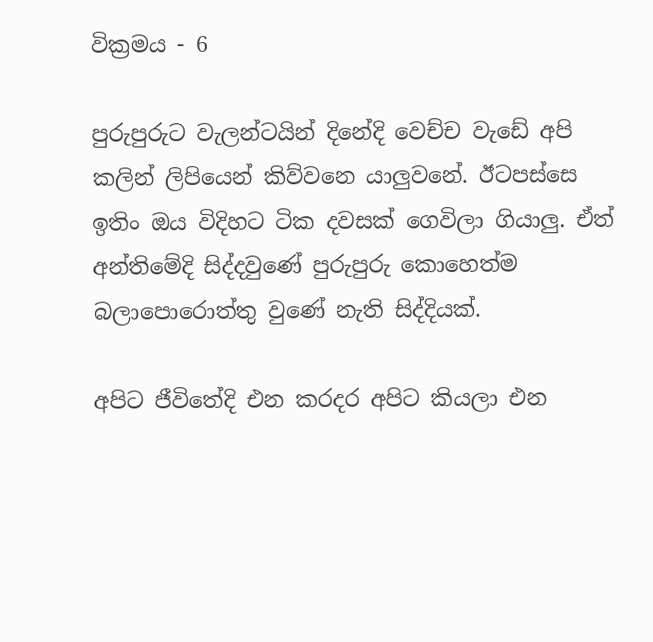වික්‍රමය - 6

පුරුපුරුට වැලන්ටයින් දිනේදි වෙච්ච වැඩේ අපි කලින් ලිපියෙන් කිව්වනෙ යාලුවනේ. ඊටපස්සෙ ඉතිං ඔය විදිහට ටික දවසක් ගෙවිලා ගියාලු. ඒත් අන්තිමේදි සිද්දවුණේ පුරුපුරු කොහෙත්ම බලාපොරොත්තු වුණේ නැති සිද්දියක්.

අපිට ජීවිතේදි එන කරදර අපිට කියලා එන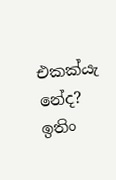එකක්යැ නේද? ඉතිං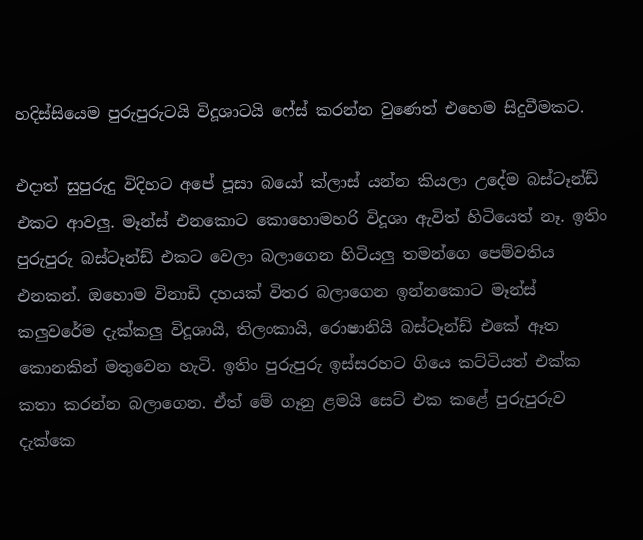හදිස්සියෙම පුරුපුරුටයි විදූශාටයි ෆේස් කරන්න වුණෙත් එහෙම සිදුවීමකට.

එදාත් සුපුරුදු විදිහට අපේ පූසා බයෝ ක්ලාස් යන්න කියලා උදේම බස්ටෑන්ඩ් එකට ආවලු. මෑන්ස් එනකොට කොහොමහරි විදූශා ඇවිත් හිටියෙත් නෑ. ඉතිං පුරුපුරු බස්ටෑන්ඩ් එකට වෙලා බලාගෙන හිටියලු තමන්ගෙ පෙම්වතිය එනකන්. ඔහොම විනාඩි දහයක් විතර බලාගෙන ඉන්නකොට මෑන්ස් කලුවරේම දැක්කලු විදූශායි, තිලංකායි, රොෂානියි බස්ටෑන්ඩ් එකේ ඈත කොනකින් මතුවෙන හැටි. ඉතිං පුරුපුරු ඉස්සරහට ගියෙ කට්ටියත් එක්ක කතා කරන්න බලාගෙන. ඒත් මේ ගෑනු ළමයි සෙට් එක කළේ පුරුපුරුව දැක්කෙ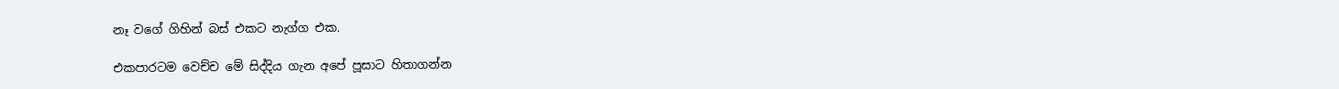නෑ වගේ ගිහින් බස් එකට නැග්ග එක.

එකපාරටම වෙච්ච මේ සිද්දිය ගැන අපේ පූසාට හිතාගන්න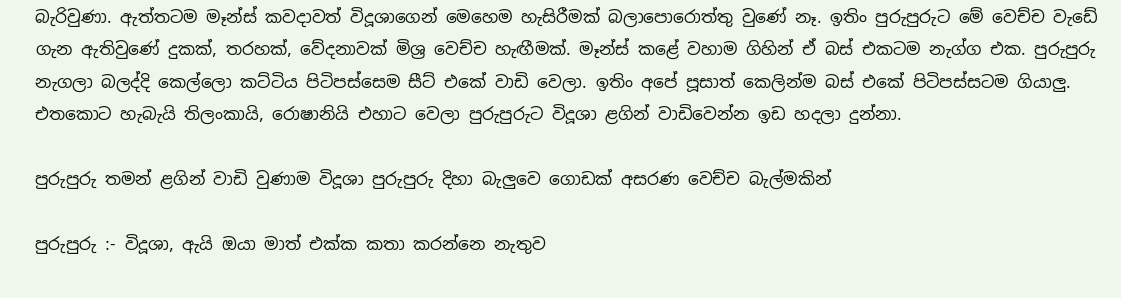බැරිවුණා. ඇත්තටම මෑන්ස් කවදාවත් විදූශාගෙන් මෙහෙම හැසිරීමක් බලාපොරොත්තු වුණේ නෑ. ඉතිං පුරුපුරුට මේ වෙච්ච වැඩේ ගැන ඇතිවුණේ දුකක්, තරහක්, වේදනාවක් මිශ්‍ර වෙච්ච හැඟීමක්. මෑන්ස් කළේ වහාම ගිහින් ඒ බස් එකටම නැග්ග එක. පුරුපුරු නැගලා බලද්දි කෙල්ලො කට්ටිය පිටිපස්සෙම සීට් එකේ වාඩි වෙලා. ඉතිං අපේ පූසාත් කෙලින්ම බස් එකේ පිටිපස්සටම ගියාලු. එතකොට හැබැයි තිලංකායි, රොෂානියි එහාට වෙලා පුරුපුරුට විදූශා ළගින් වාඩිවෙන්න ඉඩ හදලා දුන්නා.

පුරුපුරු තමන් ළගින් වාඩි වුණාම විදූශා පුරුපුරු දිහා බැලුවෙ ගොඩක් අසරණ වෙච්ච බැල්මකින්

පුරුපුරු :- විදූශා, ඇයි ඔයා මාත් එක්ක කතා කරන්නෙ නැතුව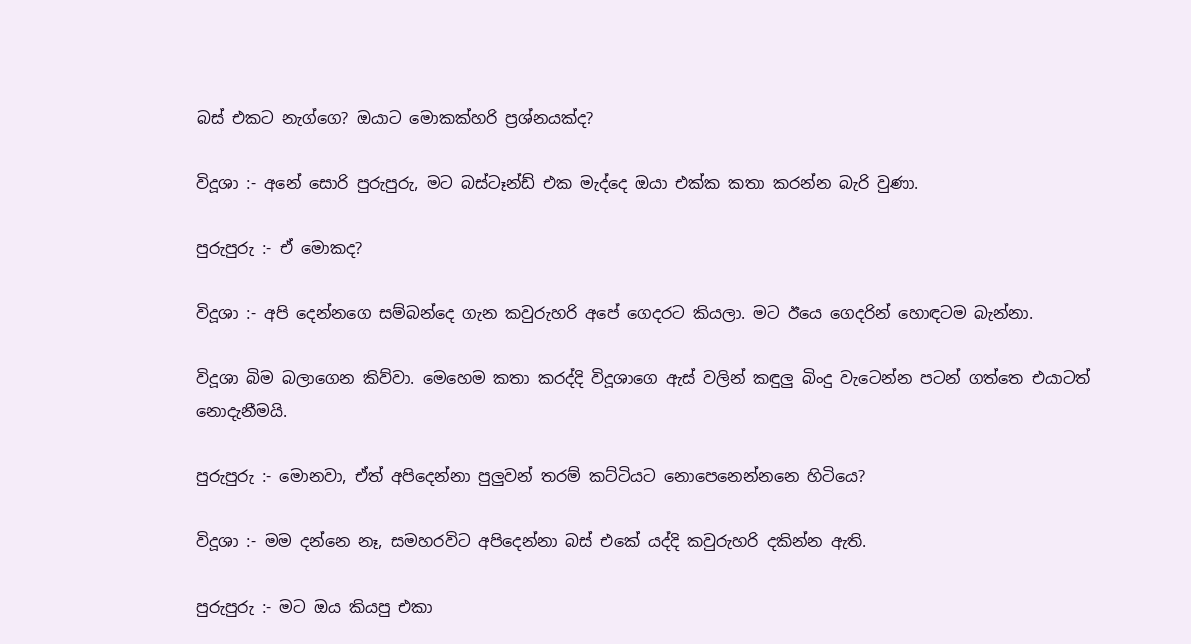බස් එකට නැග්ගෙ? ඔයාට මොකක්හරි ප්‍රශ්නයක්ද?

විදූශා :- අනේ සොරි පුරුපුරු, මට බස්ටෑන්ඩ් එක මැද්දෙ ඔයා එක්ක කතා කරන්න බැරි වුණා.

පුරුපුරු :- ඒ මොකද?

විදූශා :- අපි දෙන්නගෙ සම්බන්දෙ ගැන කවුරුහරි අපේ ගෙදරට කියලා. මට ඊයෙ ගෙදරින් හොඳටම බැන්නා.

විදූශා බිම බලාගෙන කිව්වා. මෙහෙම කතා කරද්දි විදූශාගෙ ඇස් වලින් කඳුලු බිංදු වැටෙන්න පටන් ගත්තෙ එයාටත් නොදැනීමයි.

පුරුපුරු :- මොනවා, ඒත් අපිදෙන්නා පුලුවන් තරම් කට්ටියට නොපෙනෙන්නනෙ හිටියෙ?

විදූශා :- මම දන්නෙ නෑ, සමහරවිට අපිදෙන්නා බස් එකේ යද්දි කවුරුහරි දකින්න ඇති.

පුරුපුරු :- මට ඔය කියපු එකා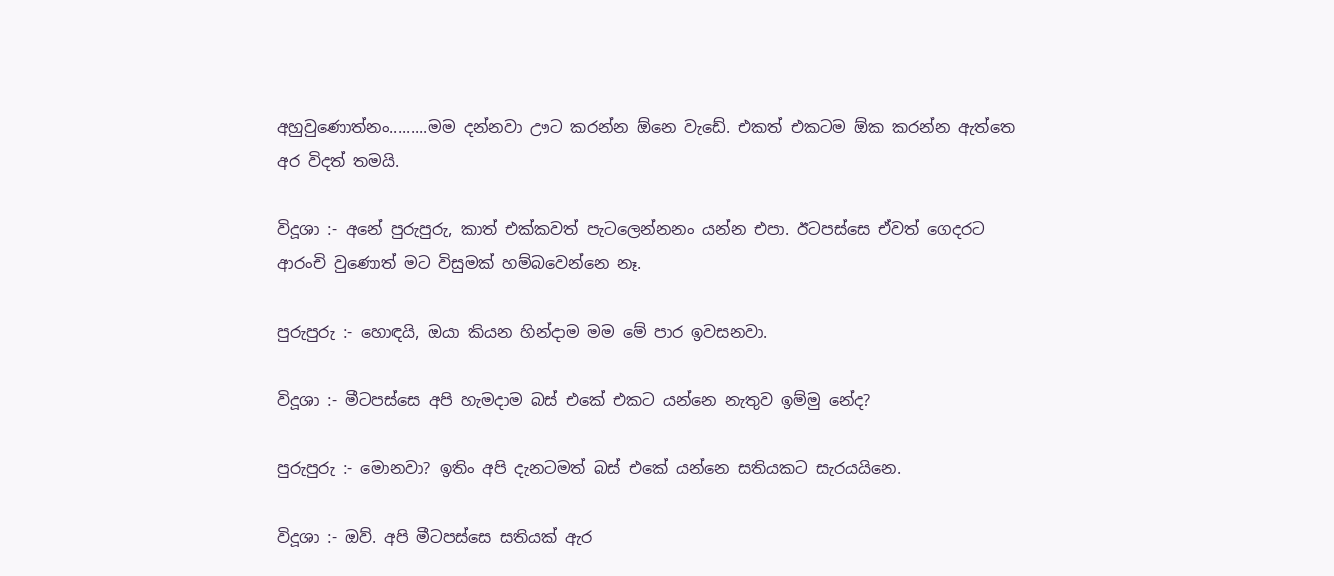අහුවුණොත්නං.........මම දන්නවා ඌට කරන්න ඕනෙ වැඩේ. එකත් එකටම ඕක කරන්න ඇත්තෙ අර විදත් තමයි.

විදූශා :- අනේ පුරුපුරු, කාත් එක්කවත් පැටලෙන්නනං යන්න එපා. ඊටපස්සෙ ඒවත් ගෙදරට ආරංචි වුණොත් මට විසුමක් හම්බවෙන්නෙ නෑ.

පුරුපුරු :- හොඳයි, ඔයා කියන හින්දාම මම මේ පාර ඉවසනවා.

විදූශා :- මීටපස්සෙ අපි හැමදාම බස් එකේ එකට යන්නෙ නැතුව ඉම්මු නේද?

පුරුපුරු :- මොනවා? ඉතිං අපි දැනටමත් බස් එකේ යන්නෙ සතියකට සැරයයිනෙ.

විදූශා :- ඔව්. අපි මීටපස්සෙ සතියක් ඇර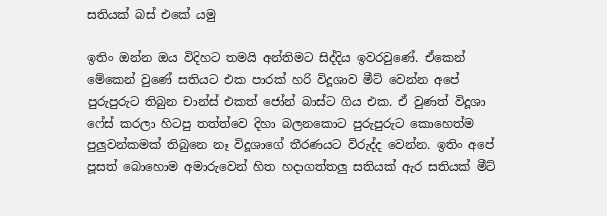සතියක් බස් එකේ යමු

ඉතිං ඔන්න ඔය විදිහට තමයි අන්තිමට සිද්දිය ඉවරවුණේ. ඒකෙන් මේකෙන් වුණේ සතියට එක පාරක් හරි විදූශාව මීට් වෙන්න අපේ පුරුපුරුට තිබුන චාන්ස් එකත් ජෝන් බාස්ට ගිය එක. ඒ වුණත් විදූශා ෆේස් කරලා හිටපු තත්ත්වෙ දිහා බලනකොට පුරුපුරුට කොහෙත්ම පුලුවන්කමක් තිබුනෙ නෑ විදූශාගේ තීරණයට විරුද්ද වෙන්න. ඉතිං අපේ පූසත් බොහොම අමාරුවෙන් හිත හදාගත්තලු සතියක් ඇර සතියක් මීට්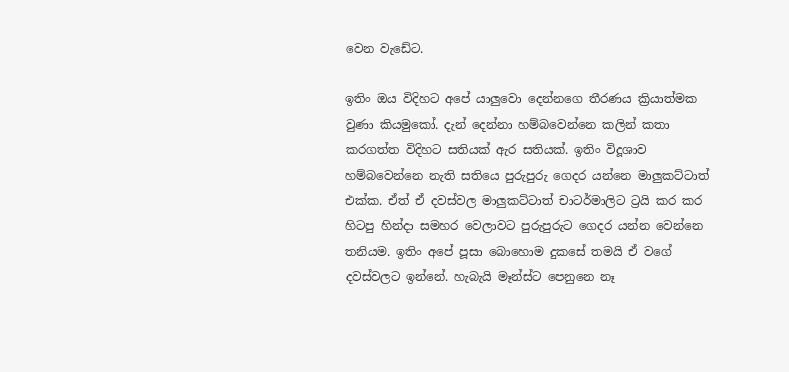වෙන වැඩේට.

ඉතිං ඔය විදිහට අපේ යාලුවො දෙන්නගෙ තීරණය ක්‍රියාත්මක වුණා කියමුකෝ. දැන් දෙන්නා හම්බවෙන්නෙ කලින් කතා කරගත්ත විදිහට සතියක් ඇර සතියක්. ඉතිං විදූශාව හම්බවෙන්නෙ නැති සතියෙ පුරුපුරු ගෙදර යන්නෙ මාලුකට්ටාත් එක්ක. ඒත් ඒ දවස්වල මාලුකට්ටාත් චාටර්මාලිට ට්‍රයි කර කර හිටපු හින්දා සමහර වෙලාවට පුරුපුරුට ගෙදර යන්න වෙන්නෙ තනියම. ඉතිං අපේ පූසා බොහොම දුකසේ තමයි ඒ වගේ දවස්වලට ඉන්නේ. හැබැයි මෑන්ස්ට පෙනුනෙ නෑ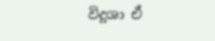විදූශා ඒ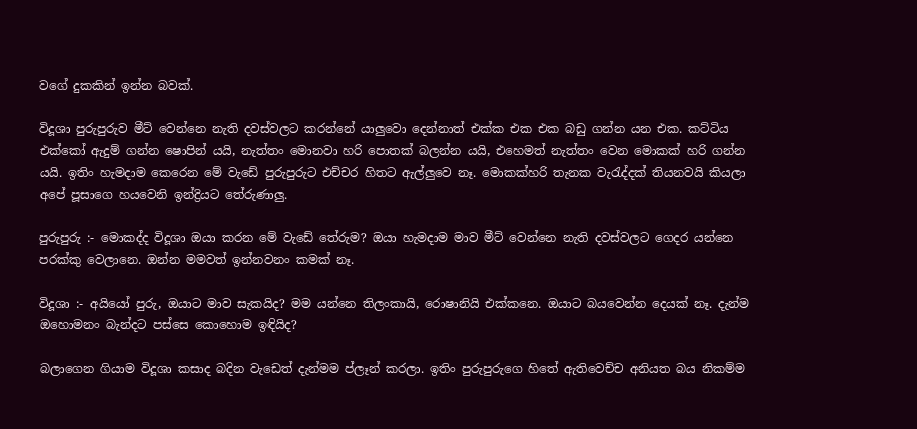වගේ දුකකින් ඉන්න බවක්.

විදූශා පුරුපුරුව මීට් වෙන්නෙ නැති දවස්වලට කරන්නේ යාලුවො දෙන්නාත් එක්ක එක එක බඩු ගන්න යන එක. කට්ටිය එක්කෝ ඇදුම් ගන්න ෂොපින් යයි, නැත්තං මොනවා හරි පොතක් බලන්න යයි, එහෙමත් නැත්තං වෙන මොකක් හරි ගන්න යයි. ඉතිං හැමදාම කෙරෙන මේ වැඩේ පුරුපුරුට එච්චර හිතට ඇල්ලුවෙ නෑ. මොකක්හරි තැනක වැරැද්දක් තියනවයි කියලා අපේ පූසාගෙ හයවෙනි ඉන්ද්‍රියට තේරුණාලු.

පුරුපුරු :- මොකද්ද විදූශා ඔයා කරන මේ වැඩේ තේරුම? ඔයා හැමදාම මාව මීට් වෙන්නෙ නැති දවස්වලට ගෙදර යන්නෙ පරක්කු වෙලානෙ. ඔන්න මමවත් ඉන්නවනං කමක් නෑ.

විදූශා :- අයියෝ පුරු, ඔයාට මාව සැකයිද? මම යන්නෙ තිලංකායි, රොෂානියි එක්කනෙ. ඔයාට බයවෙන්න දෙයක් නෑ. දැන්ම ඔහොමනං බැන්දට පස්සෙ කොහොම ඉඳියිද?

බලාගෙන ගියාම විදූශා කසාද බදින වැඩෙත් දැන්මම ප්ලෑන් කරලා. ඉතිං පුරුපුරුගෙ හිතේ ඇතිවෙච්ච අනියත බය නිකම්ම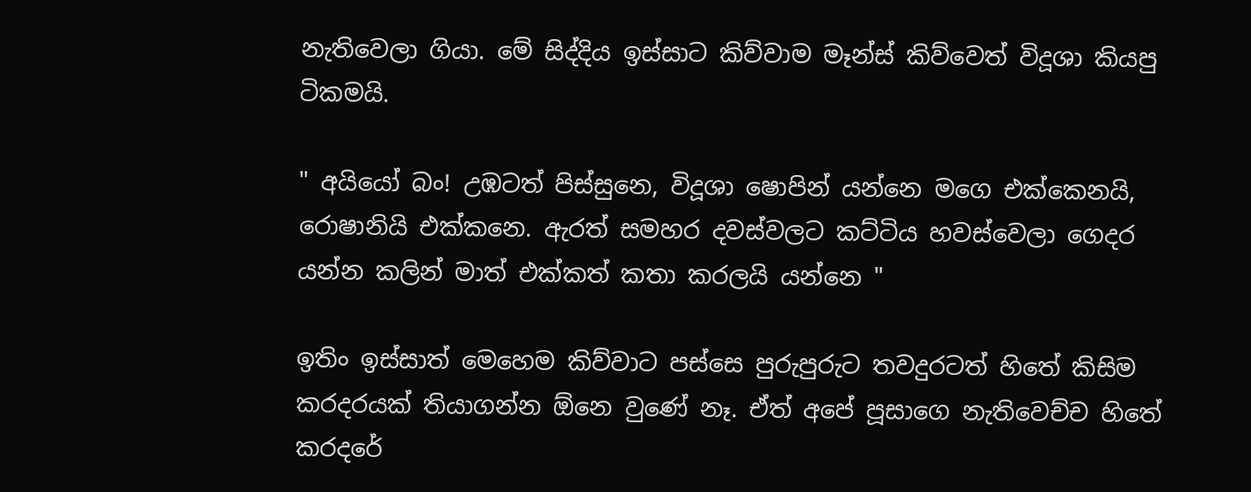නැතිවෙලා ගියා. මේ සිද්දිය ඉස්සාට කිව්වාම මෑන්ස් කිව්වෙත් විදූශා කියපු ටිකමයි.

" අයියෝ බං! උඹටත් පිස්සුනෙ, විදූශා ෂොපින් යන්නෙ මගෙ එක්කෙනයි, රොෂානියි එක්කනෙ. ඇරත් සමහර දවස්වලට කට්ටිය හවස්වෙලා ගෙදර යන්න කලින් මාත් එක්කත් කතා කරලයි යන්නෙ "

ඉතිං ඉස්සාත් මෙහෙම කිව්වාට පස්සෙ පුරුපුරුට තවදුරටත් හිතේ කිසිම කරදරයක් තියාගන්න ඕනෙ වුණේ නෑ. ඒත් අපේ පූසාගෙ නැතිවෙච්ච හිතේ කරදරේ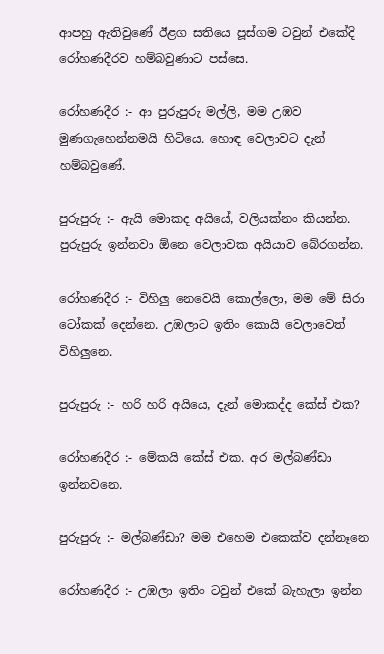ආපහු ඇතිවුණේ ඊළග සතියෙ පූස්ගම ටවුන් එකේදි රෝහණදීරව හම්බවුණාට පස්සෙ.

රෝහණදීර :- ආ පුරුපුරු මල්ලි, මම උඹව මුණගැහෙන්නමයි හිටියෙ. හොඳ වෙලාවට දැන් හම්බවුණේ.

පුරුපුරු :- ඇයි මොකද අයියේ, වලියක්නං කියන්න. පුරුපුරු ඉන්නවා ඕනෙ වෙලාවක අයියාව බේරගන්න.

රෝහණදීර :- විහිලු නෙවෙයි කොල්ලො, මම මේ සිරා ටෝකක් දෙන්නෙ. උඹලාට ඉතිං කොයි වෙලාවෙත් විහිලුනෙ.

පුරුපුරු :- හරි හරි අයියෙ, දැන් මොකද්ද කේස් එක?

රෝහණදීර :- මේකයි කේස් එක. අර මල්බණ්ඩා ඉන්නවනෙ.

පුරුපුරු :- මල්බණ්ඩා? මම එහෙම එකෙක්ව දන්නෑනෙ

රෝහණදීර :- උඹලා ඉතිං ටවුන් එකේ බැහැලා ඉන්න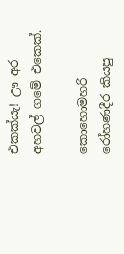එකක්යැ! ඌ අර අහවල් ගමේ එකෙක්.

කොහොමහරි රෝහණදීර කියපු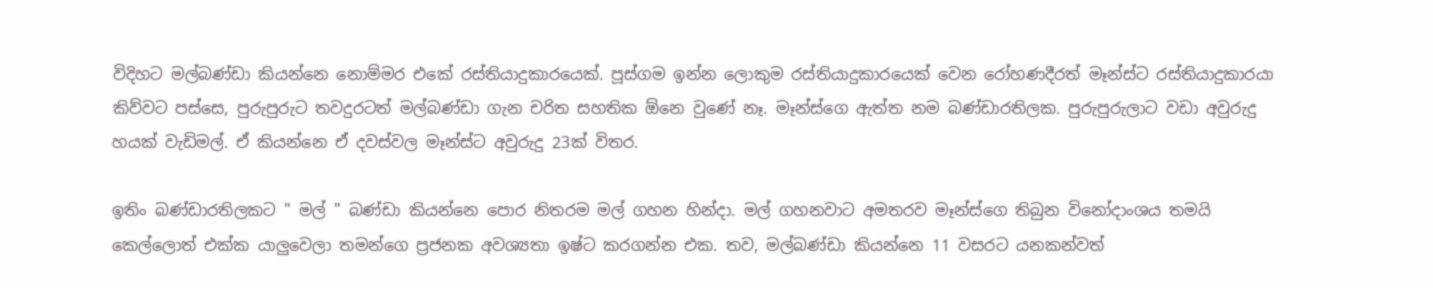විදිහට මල්බණ්ඩා කියන්නෙ නොම්මර එකේ රස්තියාදුකාරයෙක්. පූස්ගම ඉන්න ලොකුම රස්තියාදුකාරයෙක් වෙන රෝහණදීරත් මෑන්ස්ට රස්තියාදුකාරයා කිව්වට පස්සෙ, පුරුපුරුට තවදුරටත් මල්බණ්ඩා ගැන චරිත සහතික ඕනෙ වුණේ නෑ. මෑන්ස්ගෙ ඇත්ත නම බණ්ඩාරතිලක. පුරුපුරුලාට වඩා අවුරුදු හයක් වැඩිමල්. ඒ කියන්නෙ ඒ දවස්වල මෑන්ස්ට අවුරුදු 23ක් විතර.

ඉතිං බණ්ඩාරතිලකට " මල් " බණ්ඩා කියන්නෙ පොර නිතරම මල් ගහන හින්දා. මල් ගහනවාට අමතරව මෑන්ස්ගෙ තිබුන විනෝදාංශය තමයි කෙල්ලොත් එක්ක යාලුවෙලා තමන්ගෙ ප්‍රජනක අවශ්‍යතා ඉෂ්ට කරගන්න එක. තව, මල්බණ්ඩා කියන්නෙ 11 වසරට යනකන්වත්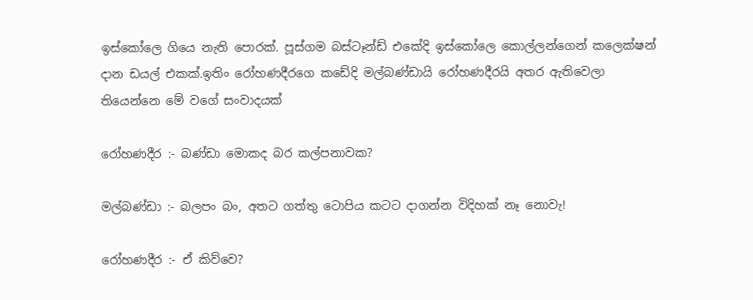ඉස්කෝලෙ ගියෙ නැති පොරක්. පූස්ගම බස්ටෑන්ඩ් එකේදි ඉස්කෝලෙ කොල්ලන්ගෙන් කලෙක්ෂන් දාන ඩයල් එකක්.ඉතිං රෝහණදීරගෙ කඩේදි මල්බණ්ඩායි රෝහණදීරයි අතර ඇතිවෙලා තියෙන්නෙ මේ වගේ සංවාදයක්

රෝහණදීර :- බණ්ඩා මොකද බර කල්පනාවක?

මල්බණ්ඩා :- බලපං බං, අතට ගත්තු ටොපිය කටට දාගන්න විදිහක් නෑ නොවැ!

රෝහණදීර :- ඒ කිව්වෙ?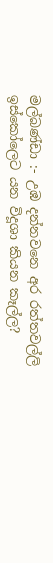මල්බණ්ඩා :- උඹ දන්නවනෙ අර රත්තවල්ලි ඉස්කෝලෙට යන විදූශා කියන කෑල්ල?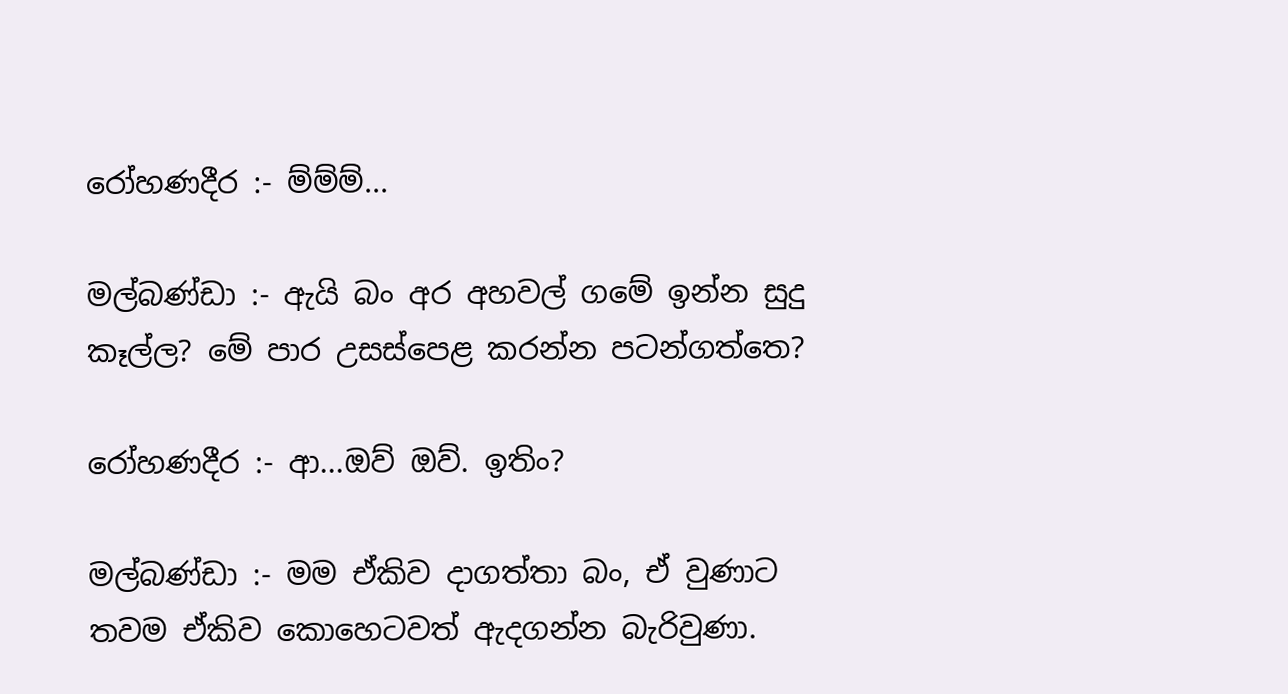රෝහණදීර :- ම්ම්ම්...

මල්බණ්ඩා :- ඇයි බං අර අහවල් ගමේ ඉන්න සුදු කෑල්ල? මේ පාර උසස්පෙළ කරන්න පටන්ගත්තෙ?

රෝහණදීර :- ආ...ඔව් ඔව්. ඉතිං?

මල්බණ්ඩා :- මම ඒකිව දාගත්තා බං, ඒ වුණාට තවම ඒකිව කොහෙටවත් ඇදගන්න බැරිවුණා.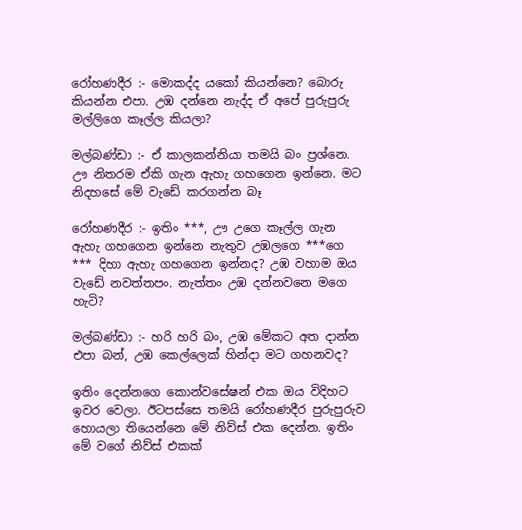රෝහණදීර :- මොකද්ද යකෝ කියන්නෙ? බොරු කියන්න එපා. උඹ දන්නෙ නැද්ද ඒ අපේ පුරුපුරු මල්ලිගෙ කෑල්ල කියලා?

මල්බණ්ඩා :- ඒ කාලකන්නියා තමයි බං ප්‍රශ්නෙ. ඌ නිතරම ඒකි ගැන ඇහැ ගහගෙන ඉන්නෙ. මට නිදහසේ මේ වැඩේ කරගන්න බෑ

රෝහණදීර :- ඉතිං ***, ඌ උගෙ කෑල්ල ගැන ඇහැ ගහගෙන ඉන්නෙ නැතුව උඹලගෙ ***ගෙ *** දිහා ඇහැ ගහගෙන ඉන්නද? උඹ වහාම ඔය වැඩේ නවත්තපං. නැත්තං උඹ දන්නවනෙ මගෙ හැටි?

මල්බණ්ඩා :- හරි හරි බං, උඹ මේකට අත දාන්න එපා බන්, උඹ කෙල්ලෙක් හින්දා මට ගහනවද?

ඉතිං දෙන්නගෙ කොන්වසේෂන් එක ඔය විදිහට ඉවර වෙලා. ඊටපස්සෙ තමයි රෝහණදීර පුරුපුරුව හොයලා තියෙන්නෙ මේ නිව්ස් එක දෙන්න. ඉතිං මේ වගේ නිව්ස් එකක්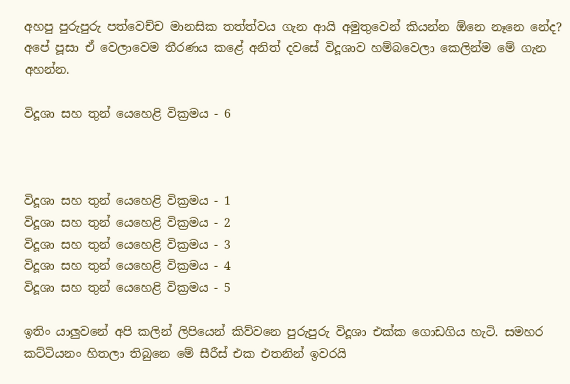අහපු පුරුපුරු පත්වෙච්ච මානසික තත්ත්වය ගැන ආයි අමුතුවෙන් කියන්න ඕනෙ නෑනෙ නේද? අපේ පූසා ඒ වෙලාවෙම තීරණය කළේ අනිත් දවසේ විදූශාව හම්බවෙලා කෙලින්ම මේ ගැන අහන්න.

විදූශා සහ තුන් යෙහෙළි වික්‍රමය - 6



විදූශා සහ තුන් යෙහෙළි වික්‍රමය - 1
විදූශා සහ තුන් යෙහෙළි වික්‍රමය - 2
විදූශා සහ තුන් යෙහෙළි වික්‍රමය - 3
විදූශා සහ තුන් යෙහෙළි වික්‍රමය - 4
විදූශා සහ තුන් යෙහෙළි වික්‍රමය - 5

ඉතිං යාලුවනේ අපි කලින් ලිපියෙන් කිව්වනෙ පුරුපුරු විදූශා එක්ක ගොඩගිය හැටි. සමහර කට්ටියනං හිතලා තිබුනෙ මේ සීරීස් එක එතනින් ඉවරයි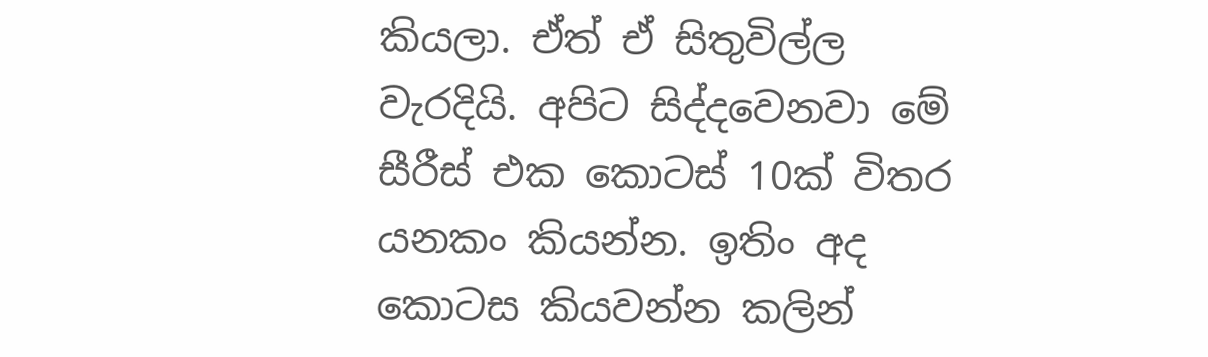කියලා. ඒත් ඒ සිතුවිල්ල වැරදියි. අපිට සිද්දවෙනවා මේ සීරීස් එක කොටස් 10ක් විතර යනකං කියන්න. ඉතිං අද කොටස කියවන්න කලින්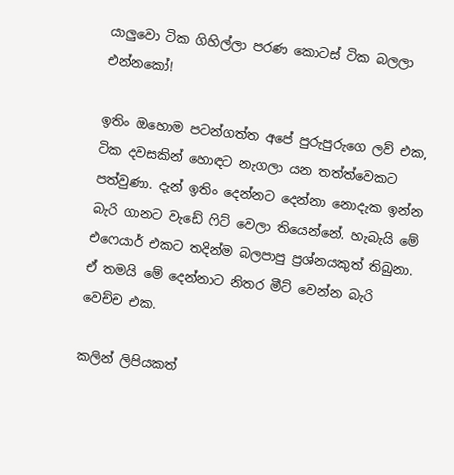යාලුවො ටික ගිහිල්ලා පරණ කොටස් ටික බලලා එන්නකෝ!

ඉතිං ඔහොම පටන්ගත්ත අපේ පුරුපුරුගෙ ලව් එක, ටික දවසකින් හොඳට නැගලා යන තත්ත්වෙකට පත්වුණා. දැන් ඉතිං දෙන්නට දෙන්නා නොදැක ඉන්න බැරි ගානට වැඩේ ෆිට් වෙලා තියෙන්නේ. හැබැයි මේ එෆෙයාර් එකට තදින්ම බලපාපු ප්‍රශ්නයකුත් තිබුනා. ඒ තමයි මේ දෙන්නාට නිතර මීට් වෙන්න බැරි වෙච්ච එක.

කලින් ලිපියකත්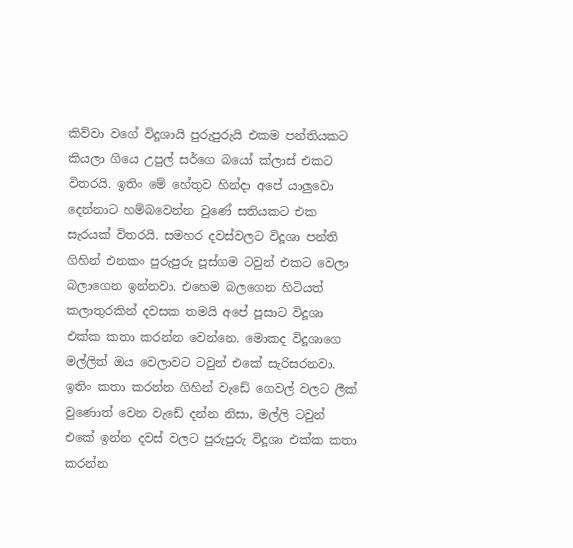කිව්වා වගේ විදූශායි පුරුපුරුයි එකම පන්තියකට කියලා ගියෙ උපුල් සර්ගෙ බයෝ ක්ලාස් එකට විතරයි. ඉතිං මේ හේතුව හින්දා අපේ යාලුවො දෙන්නාට හම්බවෙන්න වුණේ සතියකට එක සැරයක් විතරයි. සමහර දවස්වලට විදූශා පන්ති ගිහින් එනකං පුරුපුරු පූස්ගම ටවුන් එකට වෙලා බලාගෙන ඉන්නවා. එහෙම බලගෙන හිටියත් කලාතුරකින් දවසක තමයි අපේ පූසාට විදූශා එක්ක කතා කරන්න වෙන්නෙ. මොකද විදූශාගෙ මල්ලිත් ඔය වෙලාවට ටවුන් එකේ සැරිසරනවා. ඉතිං කතා කරන්න ගිහින් වැඩේ ගෙවල් වලට ලීක් වුණොත් වෙන වැඩේ දන්න නිසා, මල්ලි ටවුන් එකේ ඉන්න දවස් වලට පුරුපුරු විදූශා එක්ක කතා කරන්න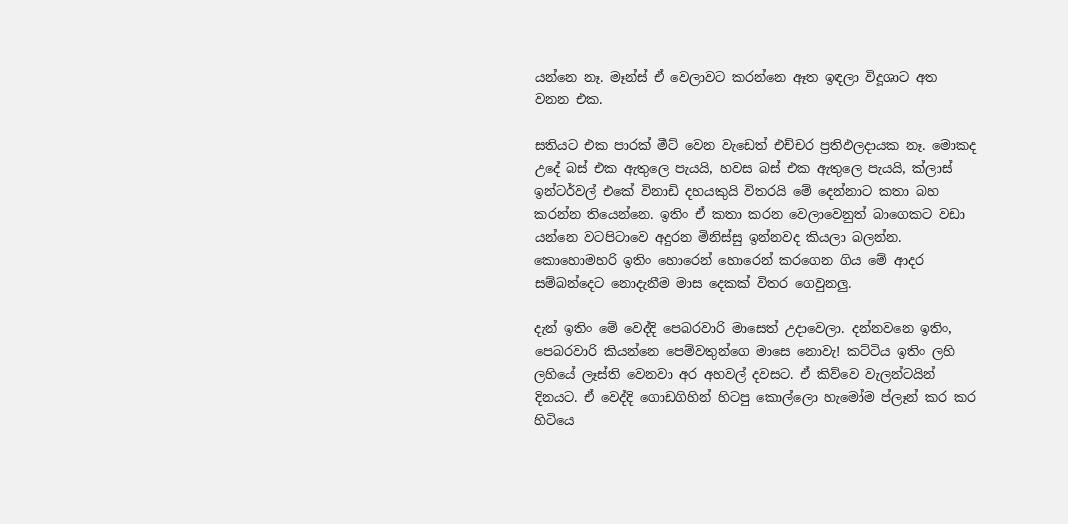යන්නෙ නෑ. මෑන්ස් ඒ වෙලාවට කරන්නෙ ඈත ඉඳලා විදූශාට අත වනන එක.

සතියට එක පාරක් මීට් වෙන වැඩෙත් එච්චර ප්‍රතිඵලදායක නෑ. මොකද උදේ බස් එක ඇතුලෙ පැයයි, හවස බස් එක ඇතුලෙ පැයයි, ක්ලාස් ඉන්ටර්වල් එකේ විනාඩි දහයකුයි විතරයි මේ දෙන්නාට කතා බහ කරන්න තියෙන්නෙ. ඉතිං ඒ කතා කරන වෙලාවෙනුත් බාගෙකට වඩා යන්නෙ වටපිටාවෙ අදුරන මිනිස්සු ඉන්නවද කියලා බලන්න. කොහොමහරි ඉතිං හොරෙන් හොරෙන් කරගෙන ගිය මේ ආදර සම්බන්දෙට නොදැනීම මාස දෙකක් විතර ගෙවුනලු.

දැන් ඉතිං මේ වෙද්දි පෙබරවාරි මාසෙත් උදාවෙලා. දන්නවනෙ ඉතිං, පෙබරවාරි කියන්නෙ පෙම්වතුන්ගෙ මාසෙ නොවැ! කට්ටිය ඉතිං ලහි ලහියේ ලෑස්ති වෙනවා අර අහවල් දවසට. ඒ කිව්වෙ වැලන්ටයින් දිනයට. ඒ වෙද්දි ගොඩගිහින් හිටපු කොල්ලො හැමෝම ප්ලෑන් කර කර හිටියෙ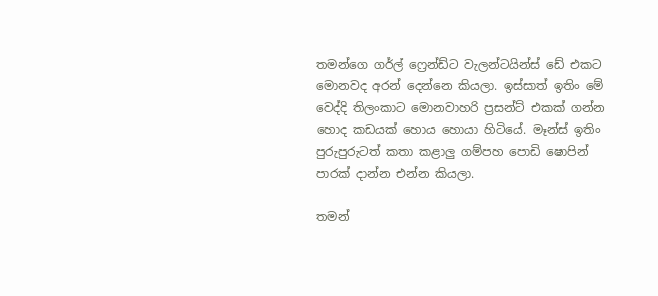තමන්ගෙ ගර්ල් ෆ්‍රෙන්ඩ්ට වැලන්ටයින්ස් ඩේ එකට මොනවද අරන් දෙන්නෙ කියලා. ඉස්සාත් ඉතිං මේ වෙද්දි තිලංකාට මොනවාහරි ප්‍රසන්ට් එකක් ගන්න හොද කඩයක් හොය හොයා හිටියේ. මෑන්ස් ඉතිං පුරුපුරුටත් කතා කළාලු ගම්පහ පොඩි ෂොපින් පාරක් දාන්න එන්න කියලා.

තමන්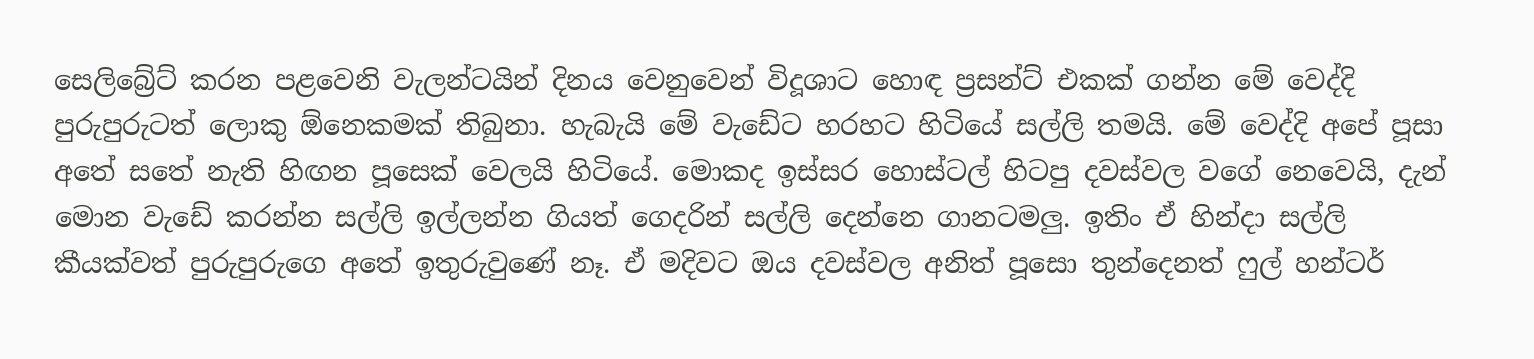සෙලිබ්‍රේට් කරන පළවෙනි වැලන්ටයින් දිනය වෙනුවෙන් විදූශාට හොඳ ප්‍රසන්ට් එකක් ගන්න මේ වෙද්දි පුරුපුරුටත් ලොකු ඕනෙකමක් තිබුනා. හැබැයි මේ වැඩේට හරහට හිටියේ සල්ලි තමයි. මේ වෙද්දි අපේ පූසා අතේ සතේ නැති හිඟන පූසෙක් වෙලයි හිටියේ. මොකද ඉස්සර හොස්ටල් හිටපු දවස්වල වගේ නෙවෙ‍යි, දැන් මොන වැඩේ කරන්න සල්ලි ඉල්ලන්න ගියත් ගෙදරින් සල්ලි දෙන්නෙ ගානටමලු. ඉතිං ඒ හින්දා සල්ලි කීයක්වත් පුරුපුරුගෙ අතේ ඉතුරුවුණේ නෑ. ඒ මදිවට ඔය දවස්වල අනිත් පූසො තුන්දෙනත් ෆුල් හන්ටර්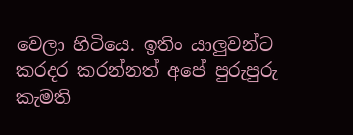වෙලා හිටියෙ. ඉතිං යාලුවන්ට කරදර කරන්නත් අපේ පුරුපුරු කැමති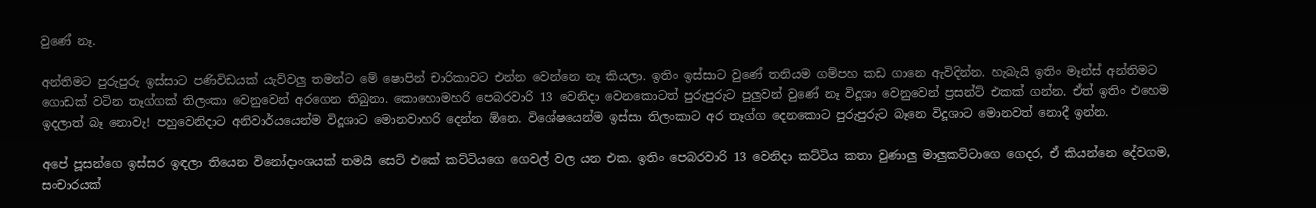වුණේ නෑ.

අන්තිමට පුරුපුරු ඉස්සාට පණිවිඩයක් යැව්වලු තමන්ට මේ ෂොපින් චාරිකාවට එන්න වෙන්නෙ නෑ කියලා. ඉතිං ඉස්සාට වුණේ තනියම ගම්පහ කඩ ගානෙ ඇවිදින්න. හැබැයි ඉතිං මෑන්ස් අන්තිමට ගොඩක් වටින තෑග්ගක් තිලංකා වෙනුවෙන් අරගෙන තිබුනා. කොහොමහරි පෙබරවාරි 13 වෙනිදා වෙනකොටත් පුරුපුරුට පුලුවන් වුණේ නෑ විදූශා වෙනුවෙන් ප්‍රසන්ට් එකක් ගන්න. ඒත් ඉතිං එහෙම ඉදලාත් බෑ නොවැ! පහුවෙනිදාට අනිවාර්යයෙන්ම විදූශාට මොනවාහරි දෙන්න ඕනෙ. විශේෂයෙන්ම ඉස්සා තිලංකාට අර තෑග්ග දෙනකොට පුරුපුරුට බෑනෙ විදූශාට මොනවත් නොදී ඉන්න.

අපේ පූසන්ගෙ ඉස්සර ඉඳලා තියෙන විනෝදාංශයක් තමයි සෙට් එකේ කට්ටියගෙ ගෙවල් වල යන එක. ඉතිං පෙබරවාරි 13 වෙනිදා කට්ටිය කතා වුණාලු මාලුකට්ටාගෙ ගෙදර, ඒ කියන්නෙ දේවගම, සංචාරයක්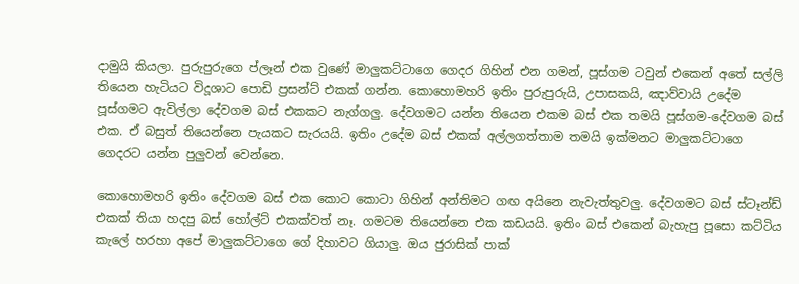දාමුයි කියලා. පුරුපුරුගෙ ප්ලෑන් එක වුණේ මාලුකට්ටාගෙ ගෙදර ගිහින් එන ගමන්, පූස්ගම ටවුන් එකෙන් අතේ සල්ලි තියෙන හැටියට විදූශාට පොඩි ප්‍රසන්ට් එකක් ගන්න. කොහොමහරි ඉතිං පුරුපුරුයි, උපාසකයි, ඤාව්වායි උදේම පූස්ගමට ඇවිල්ලා දේවගම බස් එකකට නැග්ගලු. දේවගමට යන්න තියෙන එකම බස් එක තමයි පූස්ගම-දේවගම බස් එක. ඒ බසුත් තියෙන්නෙ පැයකට සැරයයි. ඉතිං උදේම බස් එකක් අල්ලගත්තාම තමයි ඉක්මනට මාලුකට්ටාගෙ ගෙදරට යන්න පුලුවන් වෙන්නෙ.

කොහොමහරි ඉතිං දේවගම බස් එක කොට කොටා ගිහින් අන්තිමට ගඟ අයිනෙ නැවැත්තුවලු. දේවගමට බස් ස්ටෑන්ඩ් එකක් තියා හදපු බස් හෝල්ට් එකක්වත් නෑ. ගමටම තියෙන්නෙ එක කඩයයි. ඉතිං බස් එකෙන් බැහැපු පූසො කට්ටිය කැලේ හරහා අපේ මාලුකට්ටාගෙ ගේ දිහාවට ගියාලු. ඔය ජුරාසික් පාක්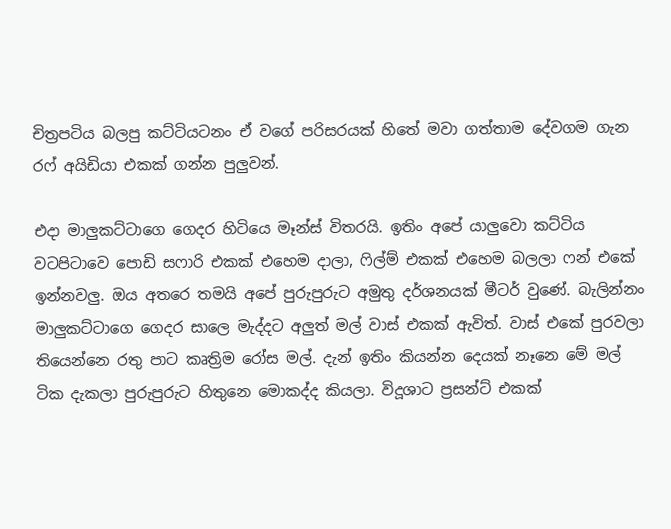චිත්‍රපටිය බලපු කට්ටියටනං ඒ වගේ පරිසරයක් හිතේ මවා ගත්තාම දේවගම ගැන රෆ් අයිඩියා එකක් ගන්න පුලුවන්.

එදා මාලුකට්ටාගෙ ගෙදර හිටියෙ මෑන්ස් විතරයි. ඉතිං අපේ යාලුවො කට්ටිය වටපිටාවෙ පොඩි සෆාරි එකක් එහෙම දාලා, ෆිල්ම් එකක් එහෙම බලලා ෆන් එකේ ඉන්නවලු. ඔය අතරෙ තමයි අපේ පුරුපුරුට අමුතු දර්ශනයක් මීටර් වුණේ. බැලින්නං මාලුකට්ටාගෙ ගෙදර සාලෙ මැද්දට අලුත් මල් වාස් එකක් ඇවිත්. වාස් එකේ පුරවලා තියෙන්නෙ රතු පාට කෘත්‍රිම රෝස මල්. දැන් ඉතිං කියන්න දෙයක් නෑනෙ මේ මල් ටික දැකලා පුරුපුරුට හිතුනෙ මොකද්ද කියලා. විදූශාට ප්‍රසන්ට් එකක්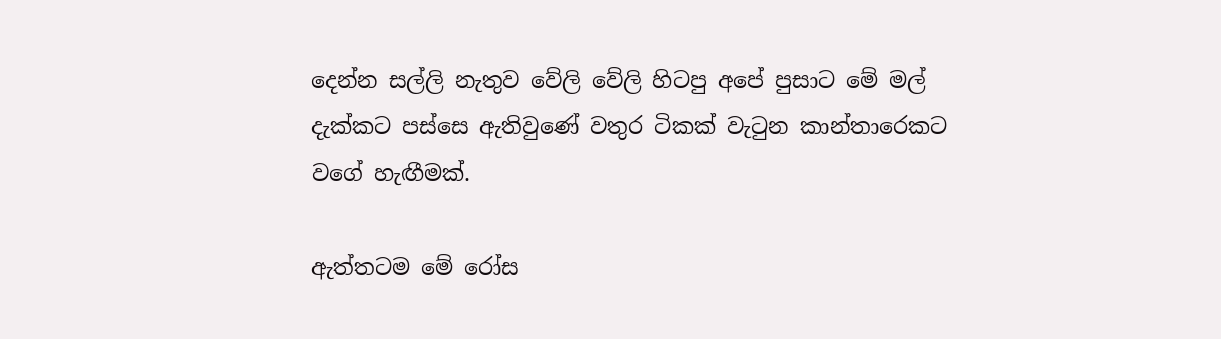දෙන්න සල්ලි නැතුව වේලි වේලි හිටපු අපේ පුසාට මේ මල් දැක්කට පස්සෙ ඇතිවුණේ වතුර ටිකක් වැටුන කාන්තාරෙකට වගේ හැඟීමක්.

ඇත්තටම මේ රෝස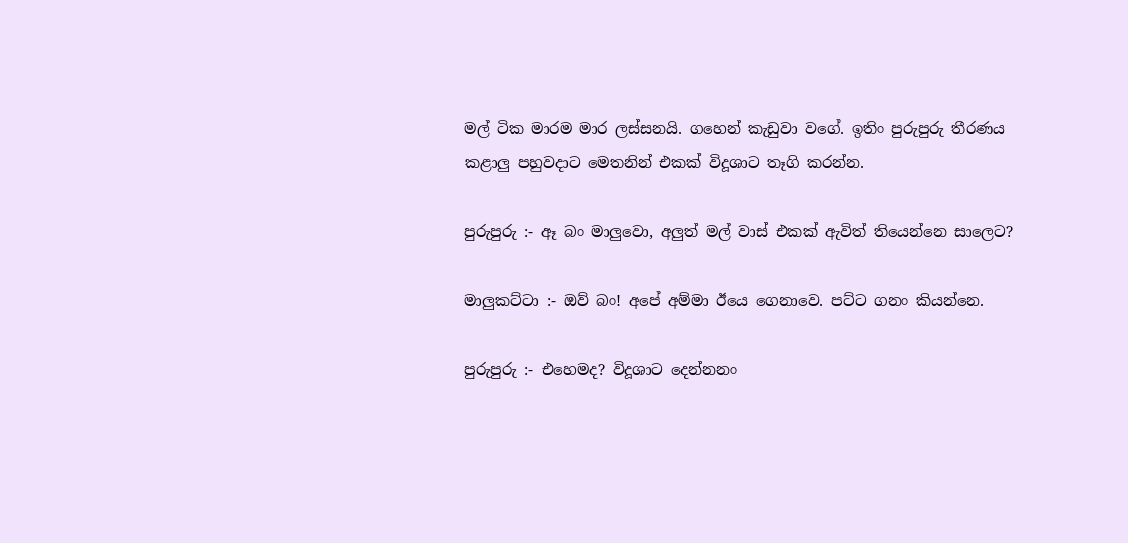මල් ටික මාරම මාර ලස්සනයි. ගහෙන් කැඩුවා වගේ. ඉතිං පුරුපුරු තීරණය කළාලු පහුවදාට මෙතනින් එකක් විදූශාට තෑගි කරන්න.

පුරුපුරු :- ඈ බං මාලුවො, අලුත් මල් වාස් එකක් ඇවිත් තියෙන්නෙ සාලෙට?

මාලුකට්ටා :- ඔව් බං! අපේ අම්මා ඊයෙ ගෙනාවෙ. පට්ට ගනං කියන්නෙ.

පුරුපුරු :- එහෙමද? විදූශාට දෙන්නනං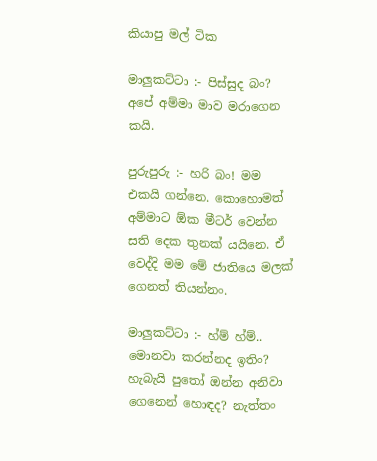කියාපු මල් ටික

මාලුකට්ටා :- පිස්සුද බං? අපේ අම්මා මාව මරාගෙන කයි.

පුරුපුරු :- හරි බං! මම එකයි ගන්නෙ. කොහොමත් අම්මාට ඕක මීටර් වෙන්න සති දෙක තුනක් යයිනෙ. ඒ වෙද්දි මම මේ ජාතියෙ මලක් ගෙනත් තියන්නං.

මාලුකට්ටා :- හ්ම් හ්ම්.. මොනවා කරන්නද ඉතිං? හැබැයි පුතෝ ඔන්න අනිවා ගෙනෙන් හොඳද? නැත්තං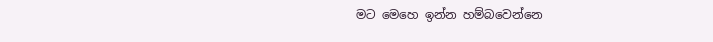මට මෙහෙ ඉන්න හම්බවෙන්නෙ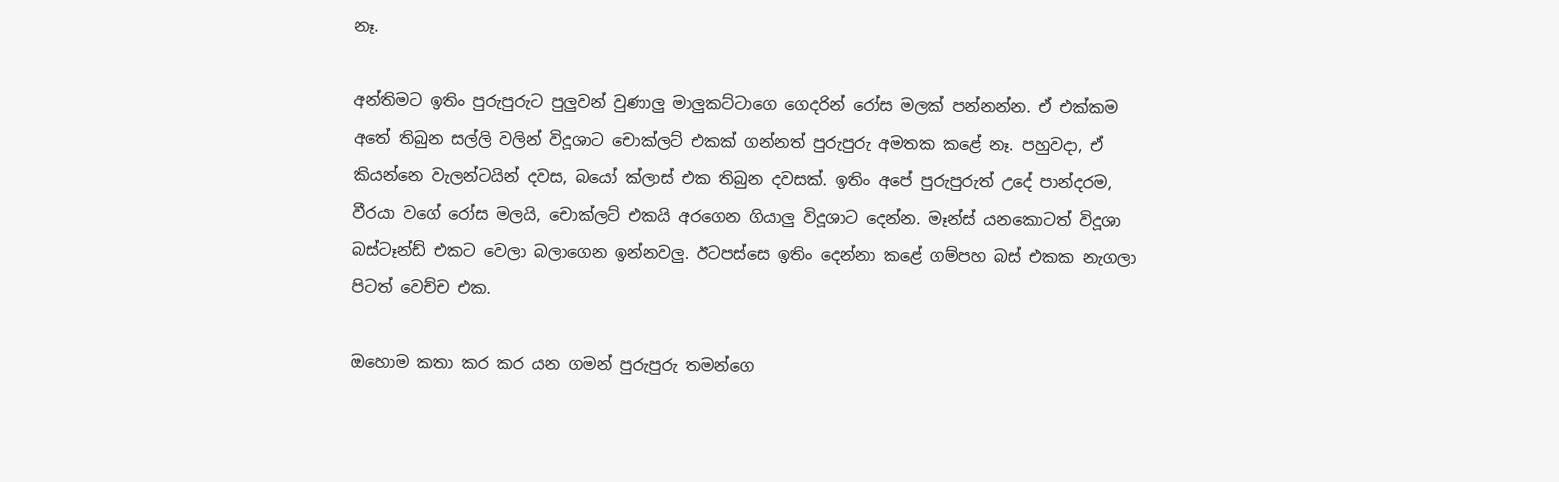නෑ‍.

අන්තිමට ඉතිං පුරුපුරුට පුලුවන් වුණාලු මාලුකට්ටාගෙ ගෙදරින් රෝස මලක් පන්නන්න. ඒ එක්කම අතේ තිබුන සල්ලි වලින් විදූශාට චොක්ලට් එකක් ගන්නත් පුරුපුරු අමතක කළේ නෑ. පහුවදා, ඒ කියන්නෙ වැලන්ටයින් දවස, බයෝ ක්ලාස් එක තිබුන දවසක්. ඉතිං අපේ පුරුපුරුත් උදේ පාන්දරම, වීරයා වගේ රෝස මලයි, චොක්ලට් එකයි අරගෙන ගියාලු විදූශාට දෙන්න. මෑන්ස් යනකොටත් විදූශා බස්ටෑන්ඩ් එකට වෙලා බලාගෙන ඉන්නවලු. ඊටපස්සෙ ඉතිං දෙන්නා කළේ ගම්පහ බස් එකක නැගලා පිටත් වෙච්ච එක.

ඔහොම කතා කර කර යන ගමන් පුරුපුරු තමන්ගෙ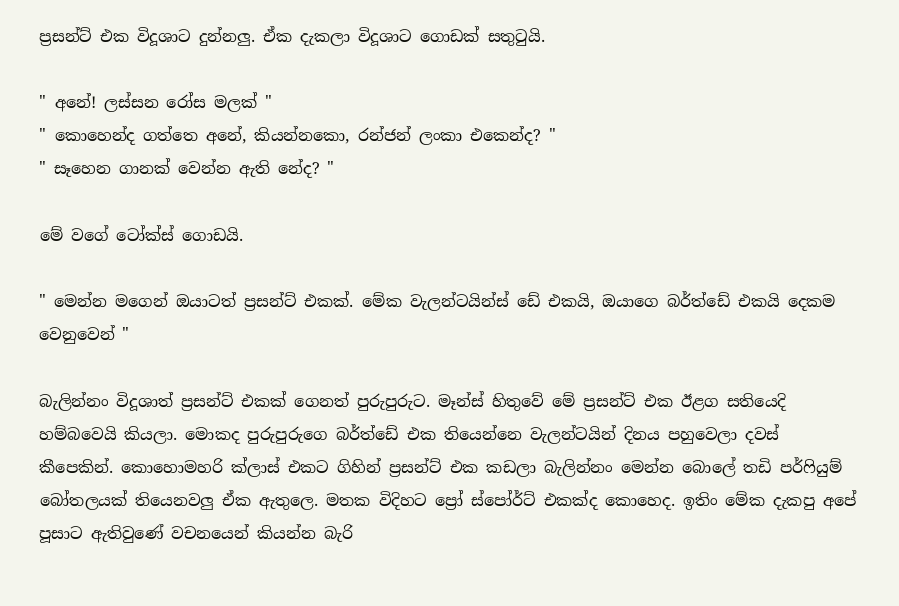ප්‍රසන්ට් එක විදූශාට දුන්නලු. ඒක දැකලා විදූශාට ගොඩක් සතුටුයි.

" අනේ! ලස්සන රෝස මලක් "
" කොහෙන්ද ගත්තෙ අනේ, කියන්නකො, රන්ජන් ලංකා එකෙන්ද? "
" සෑහෙන ගානක් වෙන්න ඇති නේද? "

මේ වගේ ටෝක්ස් ගොඩයි.

" මෙන්න මගෙන් ඔයාටත් ප්‍රසන්ට් එකක්. මේක වැලන්ටයින්ස් ඩේ එකයි, ඔයාගෙ බර්ත්ඩේ එකයි දෙකම වෙනුවෙන් "

බැලින්නං විදූශාත් ප්‍රසන්ට් එකක් ගෙනත් පුරුපුරුට. මෑන්ස් හිතුවේ මේ ප්‍රසන්ට් එක ඊළග සතියෙදි හම්බවෙයි කියලා. මොකද පුරුපුරුගෙ බර්ත්ඩේ එක තියෙන්නෙ වැලන්ටයින් දිනය පහුවෙලා දවස් කීපෙකින්. කොහොමහරි ක්ලාස් එකට ගිහින් ප්‍රසන්ට් එක කඩලා බැලින්නං මෙන්න බොලේ තඩි පර්ෆියුම් බෝතලයක් තියෙනවලු ඒක ඇතුලෙ. මතක විදිහට ප්‍රෝ ස්පෝර්ට් එකක්ද කොහෙද. ඉතිං මේක දැකපු අපේ පූසාට ඇතිවුණේ වචනයෙන් කියන්න බැරි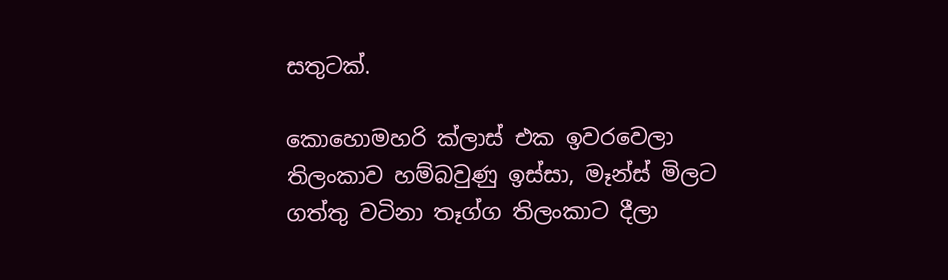සතුටක්.

කොහොමහරි ක්ලාස් එක ඉවරවෙලා තිලංකාව හම්බවුණු ඉස්සා, මෑන්ස් මිලට ගත්තු වටිනා තෑග්ග තිලංකාට දීලා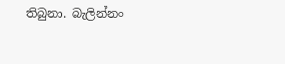තිබුනා. බැලින්නං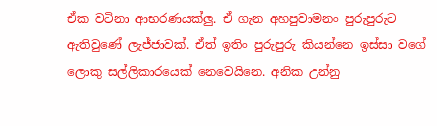ඒක වටිනා ආභරණයක්ලු. ඒ ගැන අහපුවාමනං පුරුපුරුට ඇතිවුණේ ලැජ්ජාවක්. ඒත් ඉතිං පුරුපුරු කියන්නෙ ඉස්සා වගේ ලොකු සල්ලිකාරයෙක් නෙවෙයිනෙ. අනික උන්නු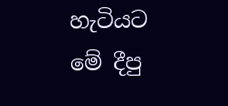හැටියට මේ දීපු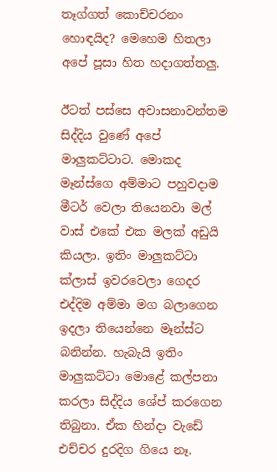තෑග්ගත් කොච්චරනං හොඳයිද? මෙහෙම හිතලා අපේ පූසා හිත හදාගත්තලු.

ඊටත් පස්සෙ අවාසනාවන්තම සිද්දිය වුණේ අපේ මාලුකට්ටාට. මොකද මෑන්ස්ගෙ අම්මාට පහුවදාම මීටර් වෙලා තියෙනවා මල් වාස් එකේ එක මලක් අඩුයි කියලා. ඉතිං මාලුකට්ටා ක්ලාස් ඉවරවෙලා ගෙදර එද්දිම අම්මා මග බලාගෙන ඉදලා තියෙන්නෙ මෑන්ස්ට බනින්න. හැබැයි ඉතිං මාලුකට්ටා මොළේ කල්පනා කරලා සිද්දිය ශේප් කරගෙන තිබුනා. ඒක හින්දා වැඩේ එච්චර දුරදිග ගියෙ නෑ.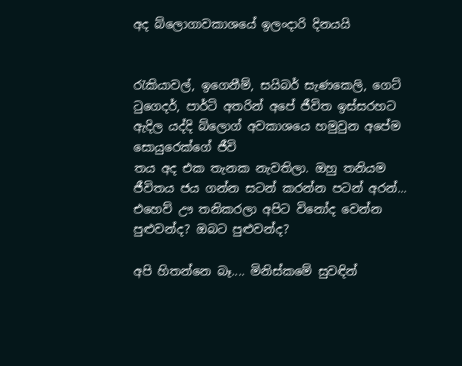අද බ්ලොගාවකාශයේ ඉලංදාරි දිනයයි


රැකියාවල්, ඉගෙනීම්, සයිබර් සැණකෙලි, ගෙට් ටුගෙදර්, පාර්ටි අතරින් අපේ ජීවිත ඉස්සරහට ඇදිල යද්දි බ්ලොග් අවකාශයෙ හමුවුන අපේම සොයුරෙක්ගේ ජීවි
තය අද එක තැනක නැවතිලා. ඔහු තනියම ජීවිතය ජය ගන්න සටන් කරන්න පටන් අරන්... එහෙව් ඌ තනිකරලා අපිට විනෝද වෙන්න පුළුවන්ද? ඔබට පුළුවන්ද?

අපි හිතන්නෙ බෑ.... මිනිස්කමේ සුවඳින්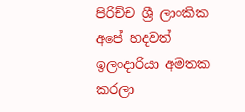පිරිච්ච ශ්‍රී ලාංකික අපේ හදවත් ඉලංදාරියා අමතක කරලා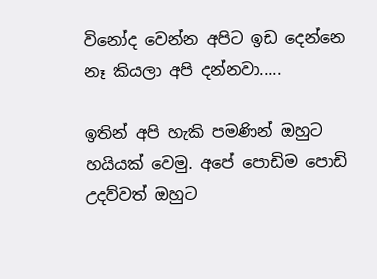විනෝද වෙන්න අපිට ඉඩ දෙන්නෙ නෑ කියලා අපි දන්නවා.....

ඉතින් අපි හැකි පමණින් ඔහුට හයියක් වෙමු. අපේ පොඩිම පොඩි උදව්වත් ඔහුට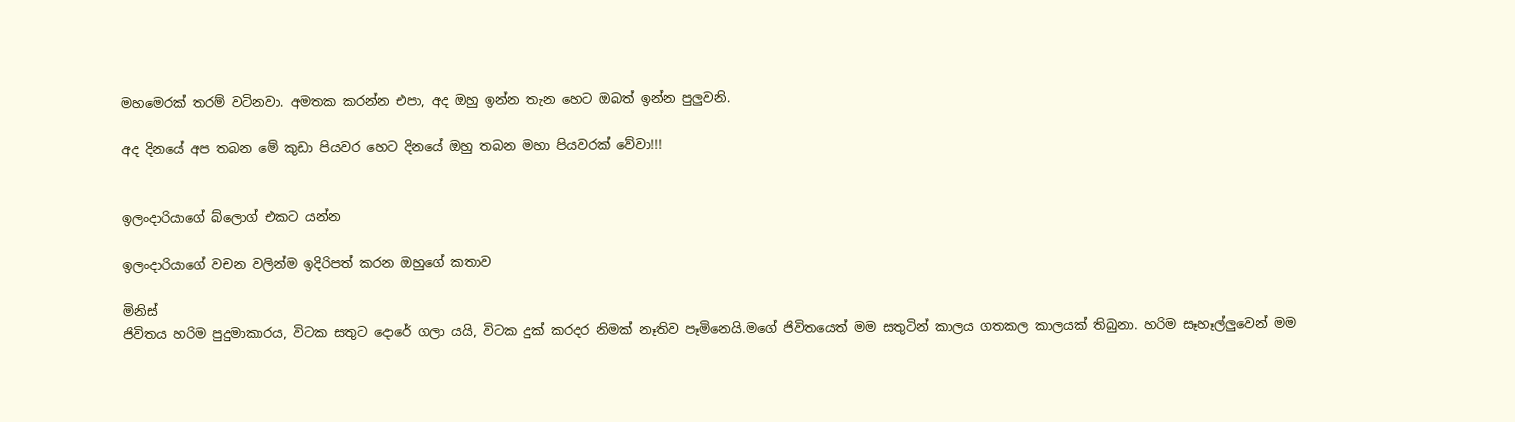මහමෙරක් තරම් වටිනවා. අමතක කරන්න එපා, අද ඔහු ඉන්න තැන හෙට ඔබත් ඉන්න පුලුවනි.

අද දිනයේ අප තබන මේ කුඩා පියවර හෙට දිනයේ ඔහු තබන මහා පියවරක් වේවා!!!


ඉලංදාරියාගේ බ්ලොග් එකට යන්න

ඉලංදාරියාගේ වචන වලින්ම ඉදිරිපත් කරන ඔහුගේ කතාව

මිනිස්
ජිවිතය හරිම පුදුමාකාරය, විටක සතුට දොරේ ගලා යයි, විටක දුක් කරදර නිමක් නෑතිව පෑමිනෙයි.මගේ ජිවිතයෙත් මම සතුටින් කාලය ගතකල කාලයක් තිබුනා. හරිම සෑහෑල්ලුවෙන් මම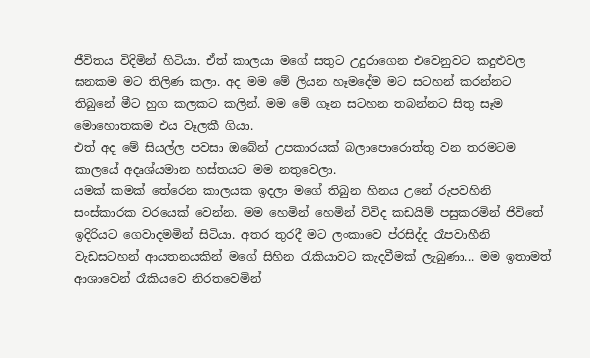ජීවිතය විදිමින් හිටියා. ඒත් කාලයා මගේ සතුට උදුරාගෙන එවෙනුවට කදුළුවල ඝනකම මට තිලිණ කලා. අද මම මේ ලියන හෑමදේම මට සටහන් කරන්නට තිබුනේ මීට හුග කලකට කලින්. මම මේ ගෑන සටහන තබන්නට සිතු සෑම මොහොතකම එය වෑලකී ගියා.
එත් අද මේ සියල්ල පවසා ඔබේන් උපකාරයක් බලාපොරොත්තු වන තරමටම කාලයේ අදෘශ්යමාන හස්තයට මම නතුවෙලා.
යමක් කමක් තේරෙන කාලයක ඉදලා මගේ තිබුන හිනය උනේ රුපවහිනි සංස්කාරක වරයෙක් වෙන්න. මම හෙමින් හෙමින් විවිද කඩයිම් පසුකරමින් ජිවිතේ ඉදිරියට ගෙවාදමමින් සිටියා. අතර තුරදී මට ලංකාවෙ ප්රසිද්ද රෑපවාහීනි වැඩසටහන් ආයතනයකින් මගේ සිහින රැකියාවට කැදවීමක් ලැබුණා... මම ඉතාමත් ආශාවෙන් රෑකියවෙ නිරතවෙමින්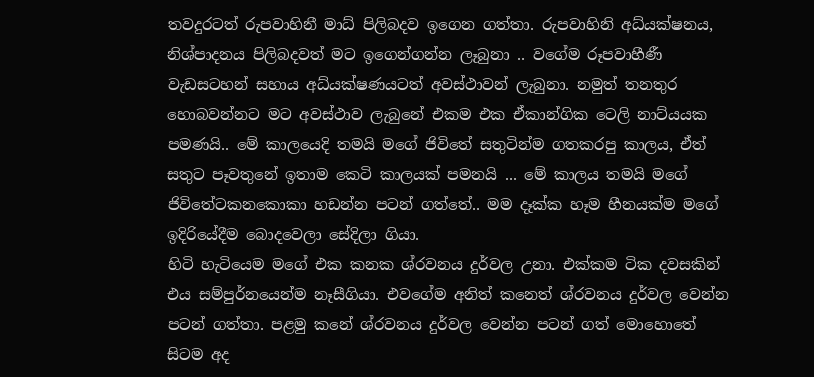තවදුරටත් රුපවාහිනී මාධ් පිලිබදව ඉගෙන ගත්තා. රුපවාහිනි අධ්යක්ෂනය, නිශ්පාදනය පිලිබදවත් මට ඉගෙන්ගන්න ලෑබුනා .. වගේම රූපවාහීණී වැඩසටහන් සහාය අධ්යක්ෂණයටත් අවස්ථාවන් ලැබුනා. නමුත් තනතුර හොබවන්නට මට අවස්ථාව ලැබුනේ එකම එක ඒකාන්ගික ටෙලි නාට්යයක පමණයි.. මේ කාලයෙදි තමයි මගේ ජිවිතේ සතුටින්ම ගතකරපු කාලය, ඒත් සතුට පෑවතුනේ ඉතාම කෙටි කාලයක් පමනයි ... මේ කාලය තමයි මගේ ජිවිතේටකනකොකා හඩන්න පටන් ගත්තේ.. මම දෑක්ක හෑම හීනයක්ම මගේ ඉදිරියේදීම බොදවෙලා සේදිලා ගියා.
හිටි හැටියෙම මගේ එක කනක ශ්රවනය දුර්වල උනා. එක්කම ටික දවසකින් එය සම්පුර්නයෙන්ම නෑසීගියා. එවගේම අනිත් කනෙත් ශ්රවනය දුර්වල වෙන්න පටන් ගත්තා. පළමු කනේ ශ්රවනය දුර්වල වෙන්න පටන් ගත් මොහොතේ සිටම අද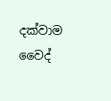දක්වාම වෛද්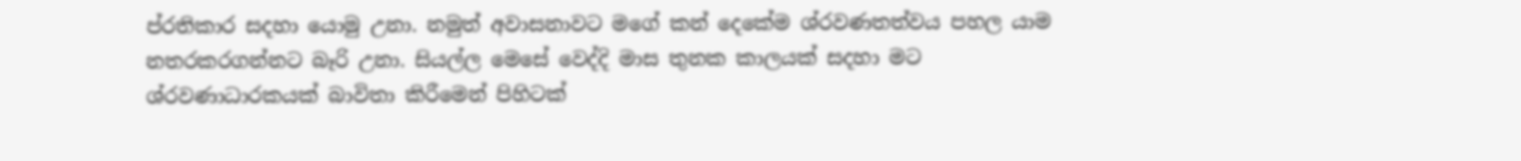ප්රතිකාර සදහා යොමු උනා. නමුත් අවාසනාවට මගේ කන් දෙකේම ශ්රවණතත්වය පහල යාම නතරකරගන්නට බෑරි උනා. සියල්ල මෙසේ වෙද්දි මාස තුනක කාලයක් සදහා මට ශ්රවණාධාරකයක් බාවිතා කිරීමෙන් පිහිටක්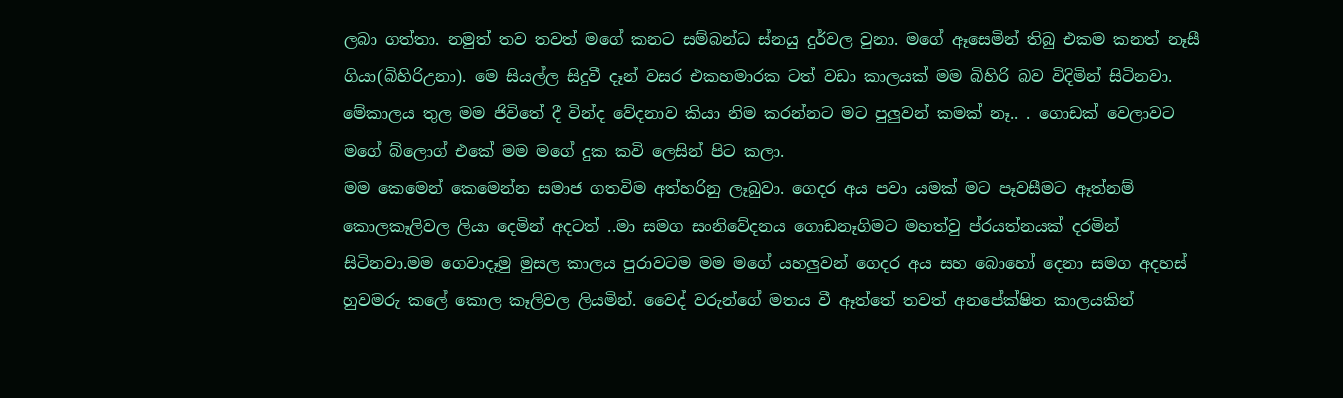ලබා ගත්තා. නමුත් තව තවත් මගේ කනට සම්බන්ධ ස්නයු දුර්වල වුනා. මගේ ඈසෙමින් තිබු එකම කනත් නෑසී ගියා(බිහිරිඋනා). මෙ සියල්ල සිදුවී දෑන් වසර එකහමාරක ටත් වඩා කාලයක් මම බිහිරි බව විදිමින් සිටිනවා. මේකාලය තුල මම ජිවිතේ දී වින්ද වේදනාව කියා නිම කරන්නට මට පුලුවන් කමක් නෑ.. . ගොඩක් වෙලාවට මගේ බ්ලොග් එකේ මම මගේ දුක කවි ලෙසින් පිට කලා.
මම කෙමෙන් කෙමෙන්න සමාජ ගතවිම අත්හරිනු ලෑබුවා. ගෙදර අය පවා යමක් මට පෑවසීමට ඈත්නම් කොලකෑලිවල ලියා දෙමින් අදටත් ..මා සමග සංනිවේදනය ගොඩනෑගිමට මහත්වු ප්රයත්නයක් දරමින් සිටිනවා.මම ගෙවාදෑමු මුසල කාලය පුරාවටම මම මගේ යහලුවන් ගෙදර අය සහ බොහෝ දෙනා සමග අදහස් හුවමරු කලේ කොල කෑලිවල ලියමින්. වෛද් වරුන්ගේ මතය වී ඈත්තේ තවත් අනපේක්ෂිත කාලයකින්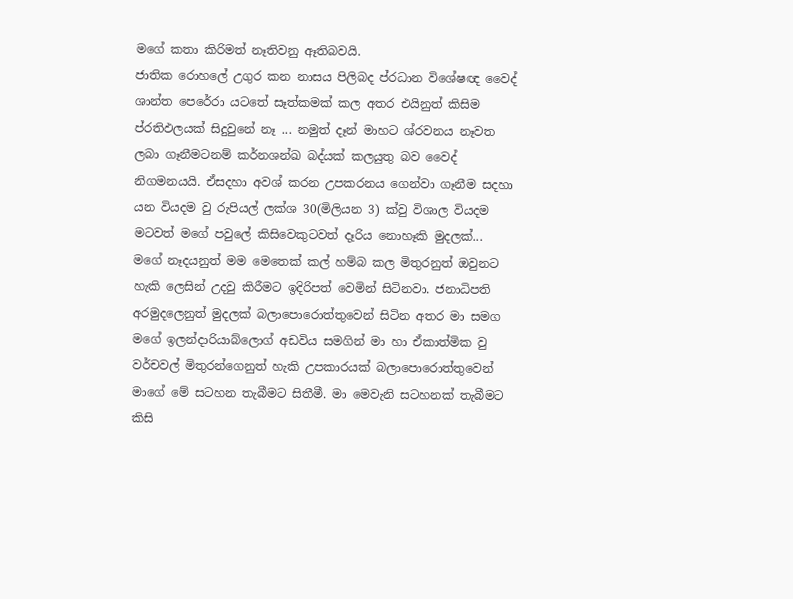මගේ කතා කිරිමත් නෑතිවනු ඈතිබවයි.
ජාතික රොහලේ උගුර කන නාසය පිලිබද ප්රධාන විශේෂඥ වෛද් ශාන්ත පෙරේරා යටතේ සෑත්කමක් කල අතර එයිනුත් කිසිම ප්රතිඵලයක් සිදුවුනේ නෑ ... නමුත් දෑන් මාහට ශ්රවනය නෑවත ලබා ගෑනීමටනම් කර්නශන්ඛ බද්යක් කලයුතු බව වෛද් නිගමනයයි. ඒසදහා අවශ් කරන උපකරනය ගෙන්වා ගෑනීම සදහා යන වියදම වු රුපියල් ලක්ශ 30(මිලියන 3) ක්වු විශාල වියදම මටවත් මගේ පවුලේ කිසිවෙකුටවත් දෑරිය නොහෑකි මුදලක්...
මගේ නෑදයනුත් මම මෙතෙක් කල් හම්බ කල මිතුරනුත් ඔවුනට හැකි ලෙසින් උදවු කිරීමට ඉදිරිපත් වෙමින් සිටිනවා. ජනාධිපති අරමුදලෙනුත් මුදලක් බලාපොරොත්තුවෙන් සිටින අතර මා සමග මගේ ඉලන්දාරියාබ්ලොග් අඩවිය සමගින් මා හා ඒකාත්මික වු වර්චවල් මිතුරන්ගෙනුත් හැකි උපකාරයක් බලාපොරොත්තුවෙන් මාගේ මේ සටහන තැබීමට සිතීමී. මා මෙවැනි සටහනක් තැබීමට කිසි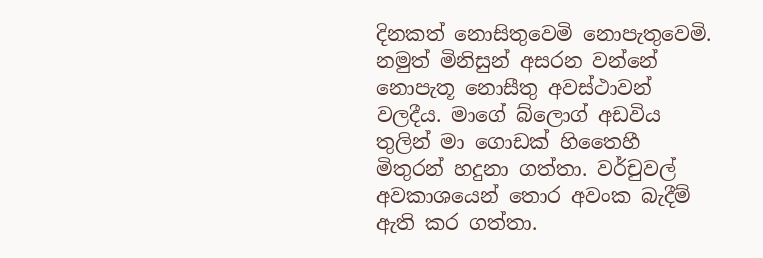දිනකත් නොසිතුවෙමි නොපැතුවෙමි. නමුත් මිනිසුන් අසරන වන්නේ නොපැතූ නොසීතු අවස්ථාවන් වලදීය. මාගේ බ්ලොග් අඩවිය තුලින් මා ගොඩක් හිතෛහී මිතුරන් හදුනා ගත්තා. වර්චුවල් අවකාශයෙන් තොර අවංක බැදීම් ඇති කර ගත්තා.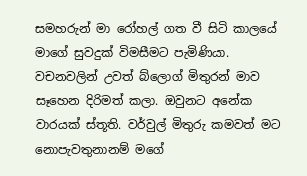සමහරුන් මා රෝහල් ගත වී සිටි කාලයේ මාගේ සුවදුක් විමසීමට පැමිණියා. වචනවලින් උවත් බ්ලොග් මිතුරන් මාව සෑහෙන දිරිමත් කලා. ඔවුනට අනේක වාරයක් ස්තූති. වර්වුල් මිතුරු කමවත් මට නොපැවතුනානම් මගේ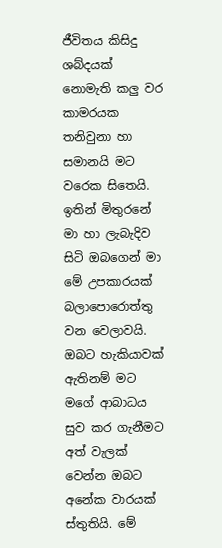ජීවිතය කිසිදු ශබ්දයක් නොමැති කලු වර කාමරයක තනිවුනා හා සමානයි මට වරෙක සිතෙයි.
ඉතින් මිතුරනේ මා හා ලැබැදිව සිටි ඔබගෙන් මා මේ උපකාරයක් බලාපොරොත්තු වන වෙලාවයි. ඔබට හැකියාවක් ඇතිනම් මට මගේ ආබාධය සුව කර ගැනීමට අත් වැලක් වෙන්න ඔබට අනේක වාරයක් ස්තුතියි. මේ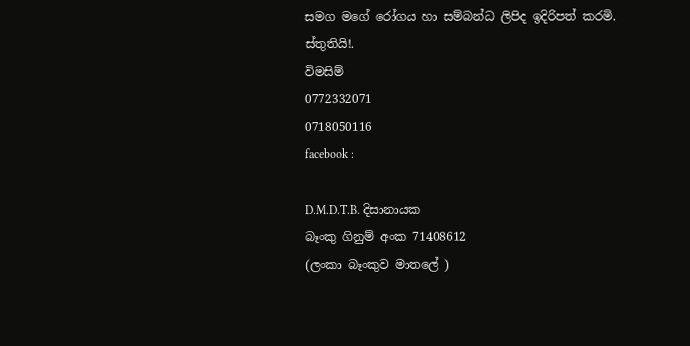සමග මගේ රෝගය හා සම්බන්ධ ලිපිද ඉදිරිපත් කරමි.
ස්තුතියි!.
විමසිම්
0772332071
0718050116
facebook :

D.M.D.T.B. දිසානායක
බෑංකු ගිනුම් අංක 71408612
(ලංකා බෑංකුව මාතලේ )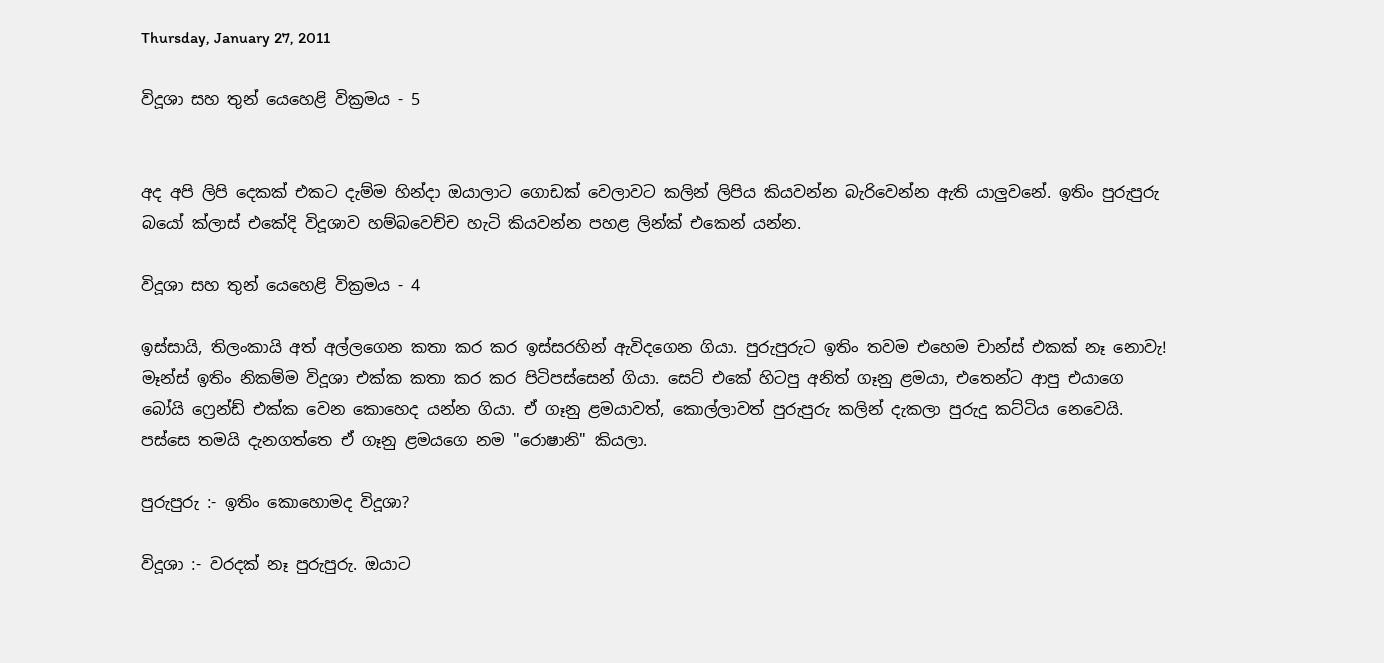Thursday, January 27, 2011

විදූශා සහ තුන් යෙහෙළි වික්‍රමය - 5


අද අපි ලිපි දෙකක් එකට දැම්ම හින්දා ඔයාලාට ගොඩක් වෙලාවට කලින් ලිපිය කියවන්න බැරිවෙන්න ඇති යාලුවනේ. ඉතිං පුරුපුරු බයෝ ක්ලාස් එකේදි විදූශාව හම්බවෙච්ච හැටි කියවන්න පහළ ලින්ක් එකෙන් යන්න.

විදූශා සහ තුන් යෙහෙළි වික්‍රමය - 4

ඉස්සායි, තිලංකායි අත් අල්ලගෙන කතා කර කර ඉස්සරහින් ඇවිදගෙන ගියා. පුරුපුරුට ඉතිං තවම එහෙම චාන්ස් එකක් නෑ නොවැ! මෑන්ස් ඉතිං නිකම්ම විදූශා එක්ක කතා කර කර පිටිපස්සෙන් ගියා. සෙට් එකේ හිටපු අනිත් ගෑනු ළමයා, එතෙන්ට ආපු එයාගෙ බෝයි ෆ්‍රෙන්ඩ් එක්ක වෙන කොහෙද යන්න ගියා. ඒ ගෑනු ළමයාවත්, කොල්ලාවත් පුරුපුරු කලින් දැකලා පුරුදු කට්ටිය නෙවෙයි. පස්සෙ තමයි දැනගත්තෙ ඒ ගෑනු ළමයගෙ නම "රොෂානි" කියලා.

පුරුපුරු :- ඉතිං කොහොමද විදූශා?

විදූශා :- වරදක් නෑ පුරුපුරු. ඔයාට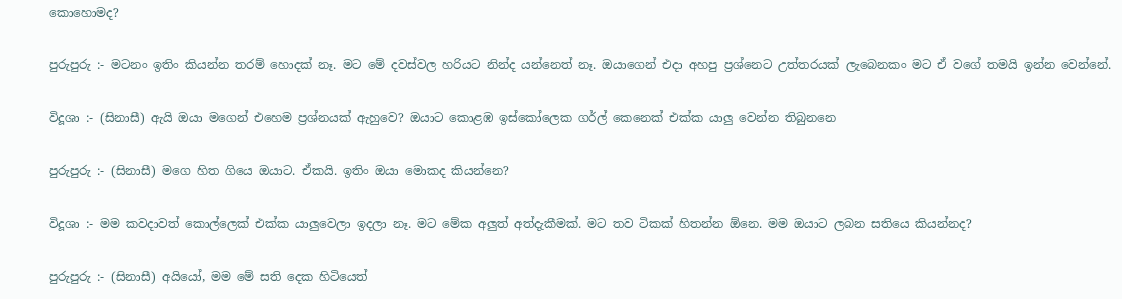කොහොමද?

පුරුපුරු :- මටනං ඉතිං කියන්න තරම් හොදක් නෑ. මට මේ දවස්වල හරියට නින්ද යන්නෙත් නෑ. ඔයාගෙන් එදා අහපු ප්‍රශ්නෙට උත්තරයක් ලැබෙනකං මට ඒ වගේ තමයි ඉන්න වෙන්නේ.

විදූශා :- (සිනාසී) ඇයි ඔයා මගෙන් එහෙම ප්‍රශ්නයක් ඇහුවෙ? ඔයාට කොළඹ ඉස්කෝලෙක ගර්ල් කෙනෙක් එක්ක යාලු වෙන්න තිබුනනෙ

පුරුපුරු :- (සිනාසී) මගෙ හිත ගියෙ ඔයාට. ඒකයි. ඉතිං ඔයා මොකද කියන්නෙ?

විදූශා :- මම කවදාවත් කොල්ලෙක් එක්ක යාලුවෙලා ඉදලා නෑ. මට මේක අලුත් අත්දැකීමක්. මට තව ටිකක් හිතන්න ඕනෙ. මම ඔයාට ලබන සතියෙ කියන්නද?

පුරුපුරු :- (සිනාසී) අයියෝ, මම මේ සති දෙක හිටියෙත්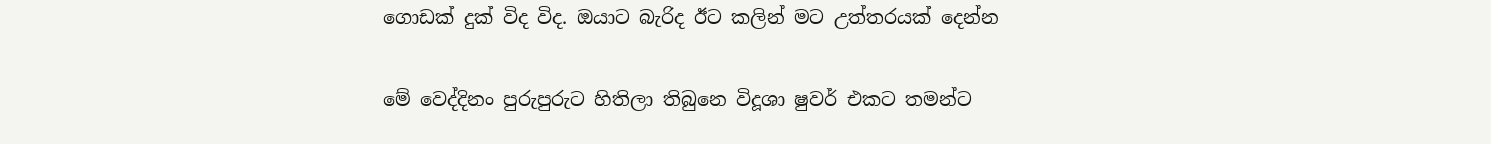ගොඩක් දුක් විද විද. ඔයාට බැරිද ඊට කලින් මට උත්තරයක් දෙන්න

මේ වෙද්දිනං පුරුපුරුට හිතිලා තිබුනෙ විදූශා ෂුවර් එකට තමන්ට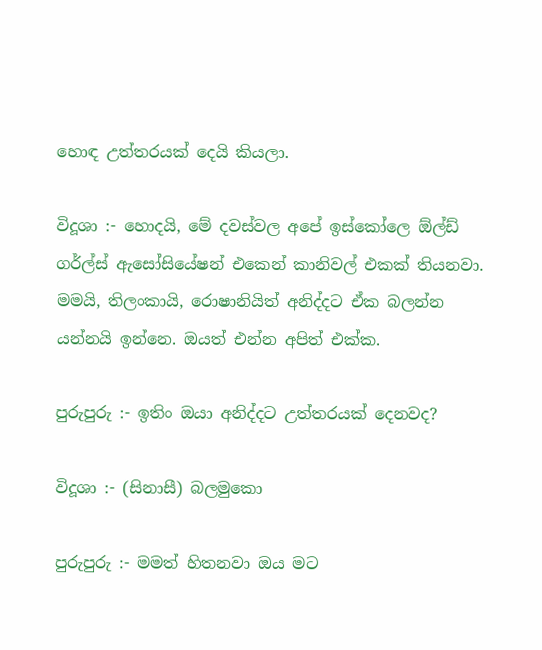හොඳ උත්තරයක් දෙයි කියලා.

විදූශා :- හොදයි, මේ දවස්වල අපේ ඉස්කෝලෙ ඕල්ඩ් ගර්ල්ස් ඇසෝසියේෂන් එකෙන් කානිවල් එකක් තියනවා. මමයි, තිලංකායි, රොෂානියිත් අනිද්දට ඒක බලන්න යන්නයි ඉන්නෙ. ඔයත් එන්න අපිත් එක්ක.

පුරුපුරු :- ඉතිං ඔයා අනිද්දට උත්තරයක් දෙනවද?

විදූශා :- (සිනාසී) බලමුකො

පුරුපුරු :- මමත් හිතනවා ඔය මට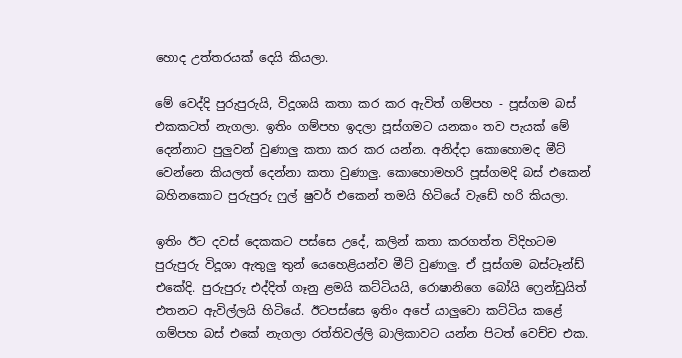හොද උත්තරයක් දෙයි කියලා.

මේ වෙද්දි පුරුපුරුයි, විදූශායි කතා කර කර ඇවිත් ගම්පහ - පූස්ගම බස් එකකටත් නැගලා. ඉතිං ගම්පහ ඉදලා පූස්ගමට යනකං තව පැයක් මේ දෙන්නාට පුලුවන් වුණාලු කතා කර කර යන්න. අනිද්දා කොහොමද මීට් වෙන්නෙ කියලත් දෙන්නා කතා වුණාලු. කොහොමහරි පූස්ගමදි බස් එකෙන් බහිනකොට පුරුපුරු ෆුල් ෂුවර් එකෙන් තමයි හිටියේ වැඩේ හරි කියලා.

ඉතිං ඊට දවස් දෙකකට පස්සෙ උදේ, කලින් කතා කරගත්ත විදිහටම පුරුපුරු විදූශා ඇතුලු තුන් යෙහෙළියන්ව මීට් වුණාලු. ඒ පූස්ගම බස්ටෑන්ඩ් එකේදි. පුරුපුරු එද්දිත් ගෑනු ළමයි කට්ටියයි, රොෂානිගෙ බෝයි ෆ්‍රෙන්ඩුයිත් එතනට ඇවිල්ලයි හිටියේ. ඊටපස්සෙ ඉතිං අපේ යාලුවො කට්ටිය කළේ ගම්පහ බස් එකේ නැගලා රත්තිවල්ලි බාලිකාවට යන්න පිටත් වෙච්ච එක.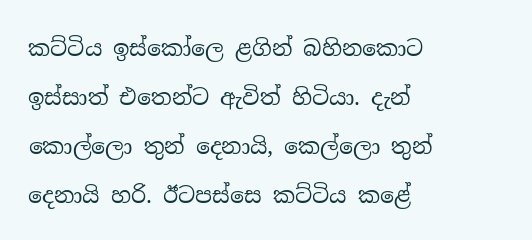කට්ටිය ඉස්කෝලෙ ළගින් බහිනකොට ඉස්සාත් එතෙන්ට ඇවිත් හිටියා. දැන් කොල්ලො තුන් දෙනායි, කෙල්ලො තුන් දෙනායි හරි. ඊටපස්සෙ කට්ටිය කළේ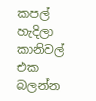කපල් හැදිලා කානිවල් එක බලන්න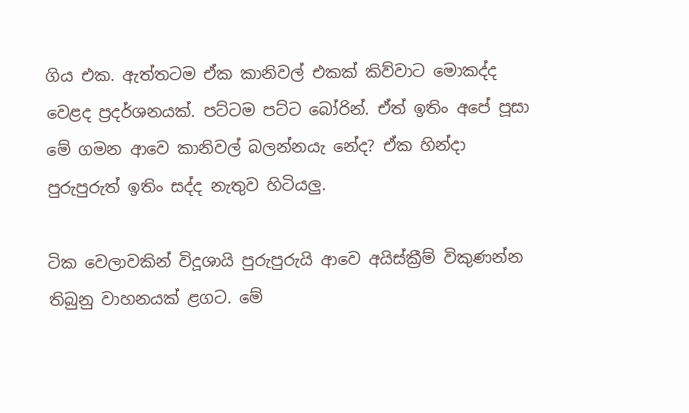ගිය එක. ඇත්තටම ඒක කානිවල් එකක් කිව්වාට මොකද්ද වෙළද ප්‍රදර්ශනයක්. පට්ටම පට්ට බෝරින්. ඒත් ඉතිං අපේ පූසා මේ ගමන ආවෙ කානිවල් බලන්නයැ නේද? ඒක හින්දා පුරුපුරුත් ඉතිං සද්ද නැතුව හිටියලු.

ටික වෙලාවකින් විදූශායි පුරුපුරුයි ආවෙ අයිස්ක්‍රීම් විකුණන්න තිබුනු වාහනයක් ළගට. මේ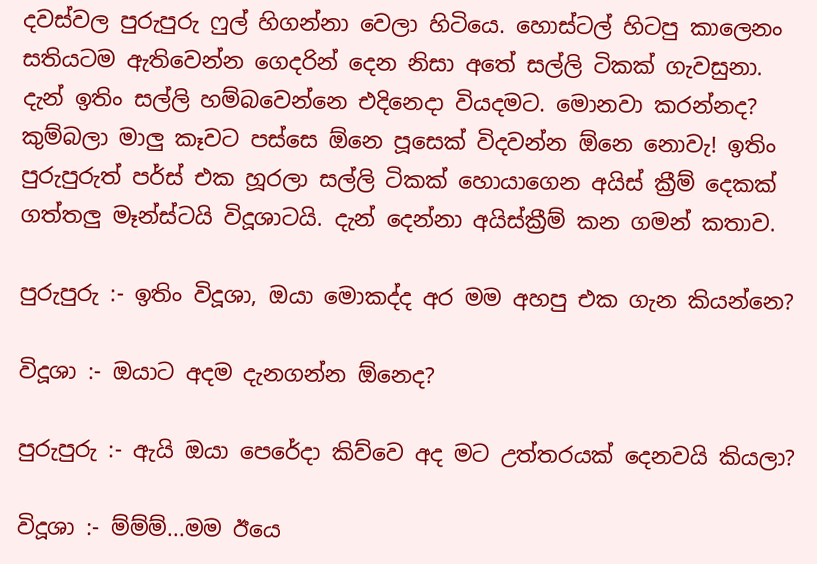දවස්වල පුරුපුරු ෆුල් හිගන්නා වෙලා හිටියෙ. හොස්ටල් හිටපු කාලෙනං සතියටම ඇතිවෙන්න ගෙදරින් දෙන නිසා අතේ සල්ලි ටිකක් ගැවසුනා. දැන් ඉතිං සල්ලි හම්බවෙන්නෙ එදිනෙදා වියදමට. මොනවා කරන්නද? කුම්බලා මාලු කෑවට පස්සෙ ඕනෙ පූසෙක් විදවන්න ඕනෙ නොවැ! ඉතිං පුරුපුරුත් පර්ස් එක හූරලා සල්ලි ටිකක් හොයාගෙන අයිස් ක්‍රීම් දෙකක් ගත්තලු මෑන්ස්ටයි විදූශාටයි. දැන් දෙන්නා අයිස්ක්‍රීම් කන ගමන් කතාව.

පුරුපුරු :- ඉතිං විදූශා, ඔයා මොකද්ද අර මම අහපු එක ගැන කියන්නෙ?

විදූශා :- ඔයාට අදම දැනගන්න ඕනෙද?

පුරුපුරු :- ඇයි ඔයා පෙරේදා කිව්වෙ අද මට උත්තරයක් දෙනවයි කියලා?

විදූශා :- ම්ම්ම්...මම ඊයෙ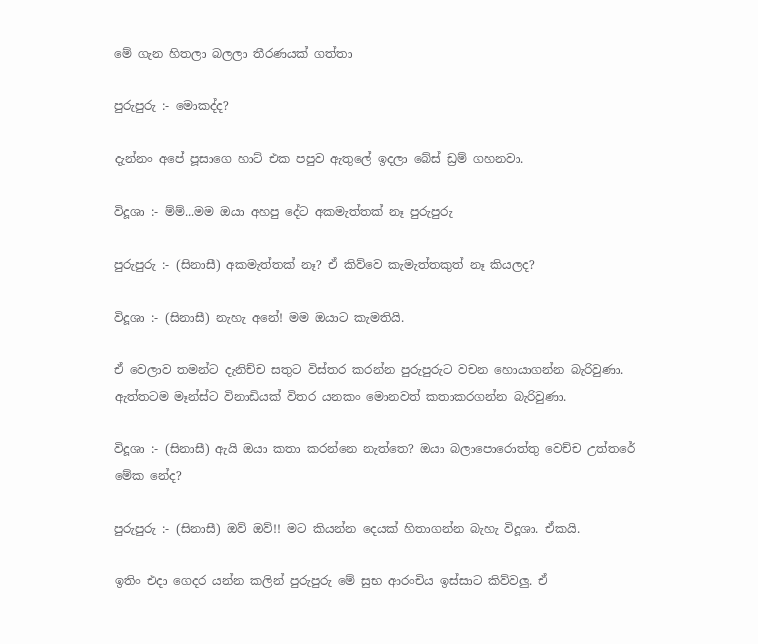මේ ගැන හිතලා බලලා තීරණයක් ගත්තා

පුරුපුරු :- මොකද්ද?

දැන්නං අපේ පූසාගෙ හාට් එක පපුව ඇතුලේ ඉදලා බේස් ඩ්‍රම් ගහනවා.

විදූශා :- ම්ම්...මම ඔයා අහපු දේට අකමැත්තක් නෑ පුරුපුරු

පුරුපුරු :- (සිනාසී) අකමැත්තක් නෑ? ඒ කිව්වෙ කැමැත්තකුත් නෑ කියලද?

විදූශා :- (සිනාසී) නැහැ අනේ! මම ඔයාට කැමතියි.

ඒ වෙලාව තමන්ට දැනිච්ච සතුට විස්තර කරන්න පුරුපුරුට වචන හොයාගන්න බැරිවුණා. ඇත්තටම මෑන්ස්ට විනාඩියක් විතර යනකං මොනවත් කතාකරගන්න බැරිවුණා.

විදූශා :- (සිනාසී) ඇයි ඔයා කතා කරන්නෙ නැත්තෙ? ඔයා බලාපොරොත්තු වෙච්ච උත්තරේ මේක නේද?

පුරුපුරු :- (සිනාසී) ඔව් ඔව්!! මට කියන්න දෙයක් හිතාගන්න බැහැ විදූශා. ඒකයි.

ඉතිං එදා ගෙදර යන්න කලින් පුරුපුරු මේ සුභ ආරංචිය ඉස්සාට කිව්වලු. ඒ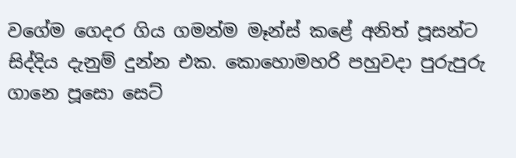වගේම ගෙදර ගිය ගමන්ම මෑන්ස් කළේ අනිත් පූසන්ට සිද්දිය දැනුම් දුන්න එක. කොහොමහරි පහුවදා පුරුපුරු ගානෙ පූසො සෙට්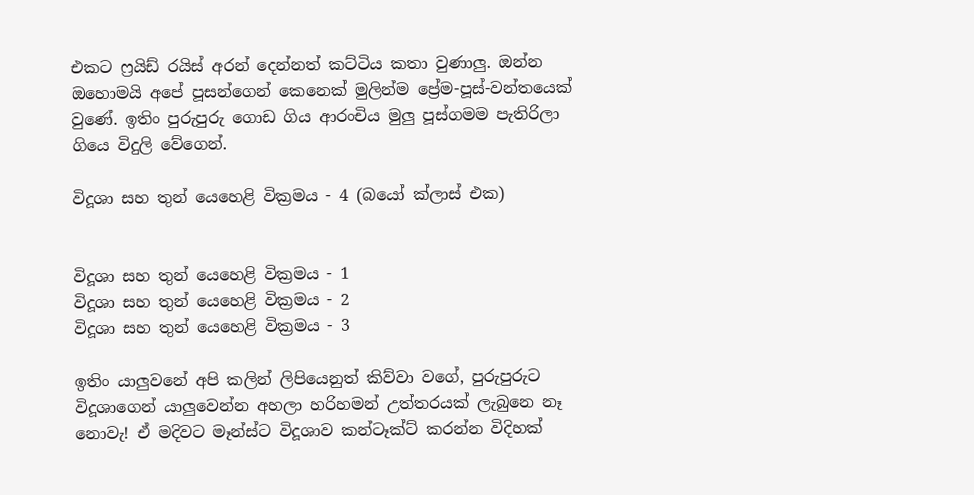එකට ෆ්‍රයිඩ් රයිස් අරන් දෙන්නත් කට්ටිය කතා වුණාලු. ඔන්න ඔහොමයි අපේ පූසන්ගෙන් කෙනෙක් මුලින්ම ප්‍රේම-පූස්-වන්තයෙක් වුණේ. ඉතිං පුරුපුරු ගොඩ ගිය ආරංචිය මුලු පූස්ගමම පැතිරිලා ගියෙ විදුලි වේගෙන්‍.

විදූශා සහ තුන් යෙහෙළි වික්‍රමය - 4 (බයෝ ක්ලාස් එක)


විදූශා සහ තුන් යෙහෙළි වික්‍රමය - 1
විදූශා සහ තුන් යෙහෙළි වික්‍රමය - 2
විදූශා සහ තුන් යෙහෙළි වික්‍රමය - 3

ඉතිං යාලුවනේ අපි කලින් ලිපියෙනුත් කිව්වා වගේ, පුරුපුරුට විදූශාගෙන් යාලුවෙන්න අහලා හරිහමන් උත්තරයක් ලැබුනෙ නෑ නොවැ! ඒ මදිවට මෑන්ස්ට විදූශාව කන්ටෑක්ට් කරන්න විදිහක්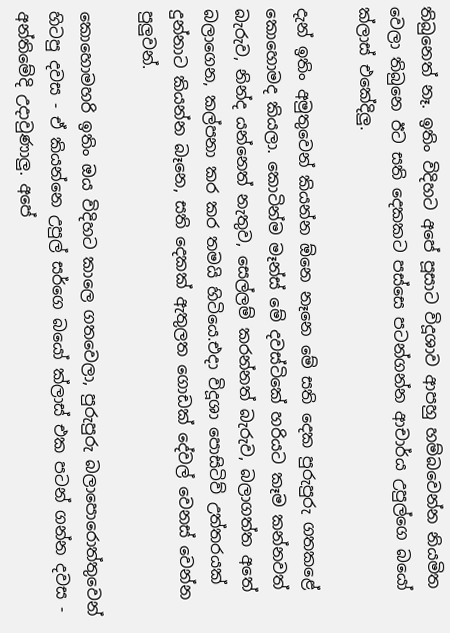තිබුනෙත් නෑ. ඉතිං විදිහට අපේ පූසාට විදූශාව ආපහු හම්බවෙන්න නියමිත වෙලා තිබුනෙ ඊට සති දෙකකට පස්සෙ පටන්ගන්න ආචාර්ය උපුල්ගෙ බයෝ ක්ලාස් එකේදිලු.

දැන් ඉතිං අමුතුවෙන් කියන්න ඕනෙ නෑනෙ මේ සති දෙක පුරුපුරු ගතකළේ කොහොමද කියලා. කොටින්ම මෑන්ස් මේ දවස්ටිකේ හරියට කෑම කන්නවත් බැරුව, නින්ද යන්නෙත් නැතුව, සෙල්ලම් කරන්නත් බැරුව, බලාගත්ත අතේ බලාගෙන, කල්පනා කර කර තමයි හිටියෙ.එදා විදූශා පොසිටිව් උත්තරයක් දුන්නාට කියන්න බෑනෙ, සති දෙකක් ඇතුලත ගොඩක් දේවල් වෙනස් වෙන්න පුලුවන්.

කොහොමහරි ඉතිං ඔය විදිහට කාලෙ ගතවෙලා, පුරුපුරු බලාපොරොත්තුවෙන් හිටපු දවස - ඒ කියන්නෙ උපුල් සර්ගෙ බයෝ ක්ලාස් එක පටන් ගන්න දවස - අන්තිමේදි උදාවුණාලු. අපේ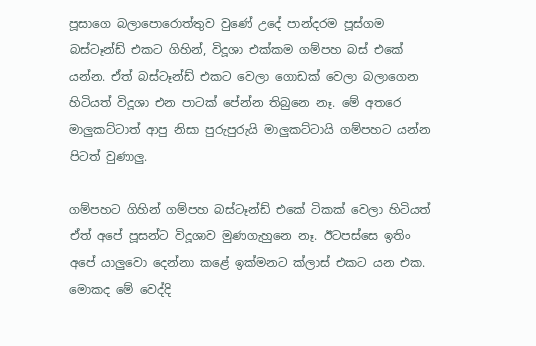පූසාගෙ බලාපොරොත්තුව වුණේ උදේ පාන්දරම පූස්ගම බස්ටෑන්ඩ් එකට ගිහින්, විදූශා එක්කම ගම්පහ බස් එකේ යන්න. ඒත් බස්ටෑන්ඩ් එකට වෙලා ගොඩක් වෙලා බලාගෙන හිටියත් විදූශා එන පාටක් පේන්න තිබුනෙ නෑ. මේ අතරෙ මාලුකට්ටාත් ආපු නිසා පුරුපුරුයි මාලුකට්ටායි ගම්පහට යන්න පිටත් වුණාලු.

ගම්පහට ගිහින් ගම්පහ බස්ටෑන්ඩ් එකේ ටිකක් වෙලා හිටියත් ඒත් අපේ පූසන්ට විදූශාව මුණගැහුනෙ නෑ. ඊටපස්සෙ ඉතිං අපේ යාලුවො දෙන්නා කළේ ඉක්මනට ක්ලාස් එකට යන එක. මොකද මේ වෙද්දි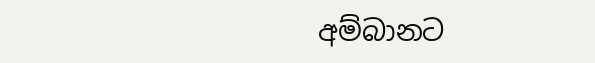අම්බානට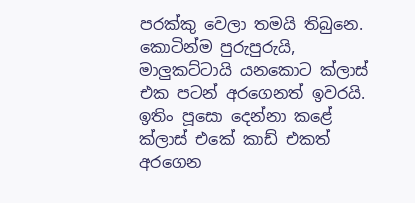පරක්කු වෙලා තමයි තිබුනෙ. කොටින්ම පුරුපුරුයි, මාලුකට්ටායි යනකොට ක්ලාස් එක පටන් අරගෙනත් ඉවරයි. ඉතිං පූසො දෙන්නා කළේ ක්ලාස් එකේ කාඩ් එකත් අරගෙන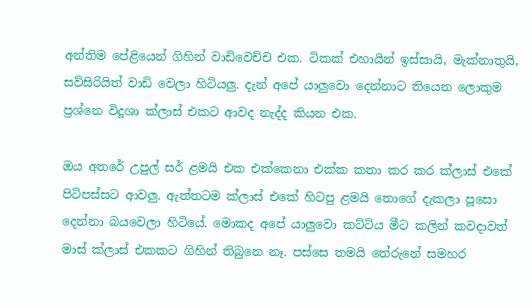අන්තිම පේළියෙන් ගිහින් වාඩිවෙච්ච එක. ටිකක් එහායින් ඉස්සායි, මැක්නාතුයි, සව්සිරියිත් වාඩි වෙලා හිටියලු. දැන් අපේ යාලුවො දෙන්නාට තියෙන ලොකුම ප්‍රශ්නෙ විදූශා ක්ලාස් එකට ආවද නැද්ද කියන එක.

ඔය අතරේ උපුල් සර් ළමයි එක එක්කෙනා එක්ක කතා කර කර ක්ලාස් එකේ පිටිපස්සට ආවලු. ඇත්තටම ක්ලාස් එකේ හිටපු ළමයි තොගේ දැකලා පූසො දෙන්නා බයවෙලා හිටියේ. මොකද අපේ යාලුවො කට්ටිය මීට කලින් කවදාවත් මාස් ක්ලාස් එකකට ගිහින් තිබුනෙ නෑ. පස්සෙ තමයි තේරුනේ සමහර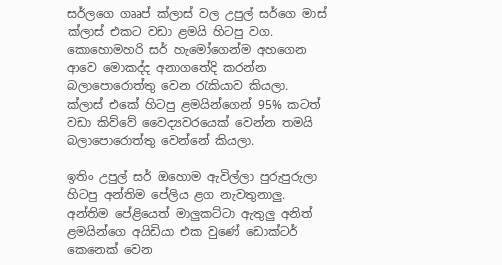සර්ලගෙ ගෲප් ක්ලාස් වල උපුල් සර්ගෙ මාස් ක්ලාස් එකට වඩා ළමයි හිටපු වග. කොහොමහරි සර් හැමෝගෙන්ම අහගෙන ආවෙ මොකද්ද අනාගතේදි කරන්න බලාපොරොත්තු වෙන රැකියාව කියලා. ක්ලාස් එකේ හිටපු ළමයින්ගෙන් 95% කටත් වඩා කිව්වේ වෛද්‍යවරයෙක් වෙන්න තමයි බලාපොරොත්තු වෙන්නේ කියලා.

ඉතිං උපුල් සර් ඔහොම ඇවිල්ලා පුරුපුරුලා හිටපු අන්තිම පේලිය ළග නැවතුනාලු. අන්තිම පේළියෙත් මාලුකට්ටා ඇතුලු අනිත් ළමයින්ගෙ අයිඩියා එක වුණේ ඩොක්ටර් කෙනෙක් වෙන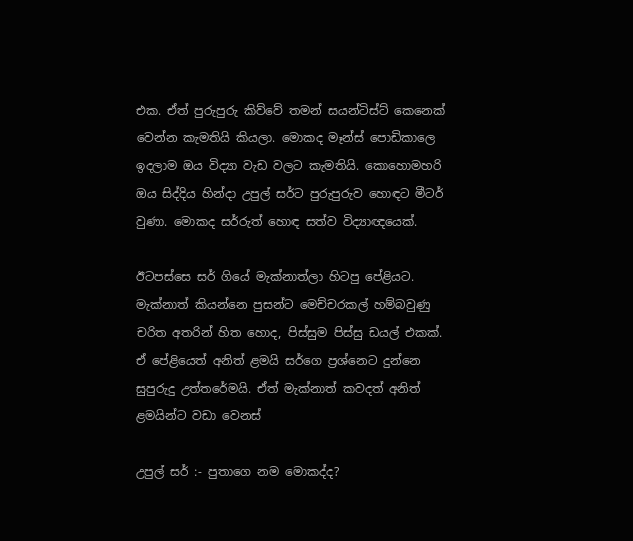එක. ඒත් පුරුපුරු කිව්වේ තමන් සයන්ටිස්ට් කෙනෙක් වෙන්න කැමතියි කියලා. මොකද මෑන්ස් පොඩිකාලෙ ඉදලාම ඔය විද්‍යා වැඩ වලට කැමතියි. කොහොමහරි ඔය සිද්දිය හින්දා උපුල් සර්ට පුරුපුරුව හොඳට මීටර් වුණා. මොකද සර්රුත් ‍හොඳ සත්ව විද්‍යාඥයෙක්.

ඊටපස්සෙ සර් ගියේ මැක්නාත්ලා හිටපු පේළියට. මැක්නාත් කියන්නෙ පුසන්ට මෙච්චරකල් හම්බවුණු චරිත අතරින් හිත හොද, පිස්සුම පිස්සු ඩයල් එකක්. ඒ පේළියෙත් අනිත් ළමයි සර්ගෙ ප්‍රශ්නෙට දුන්නෙ සුපුරුදු උත්තරේමයි. ඒත් මැක්නාත් කවදත් අනිත් ළමයින්ට වඩා වෙනස්

උපුල් සර් :- පුතාගෙ නම මොකද්ද?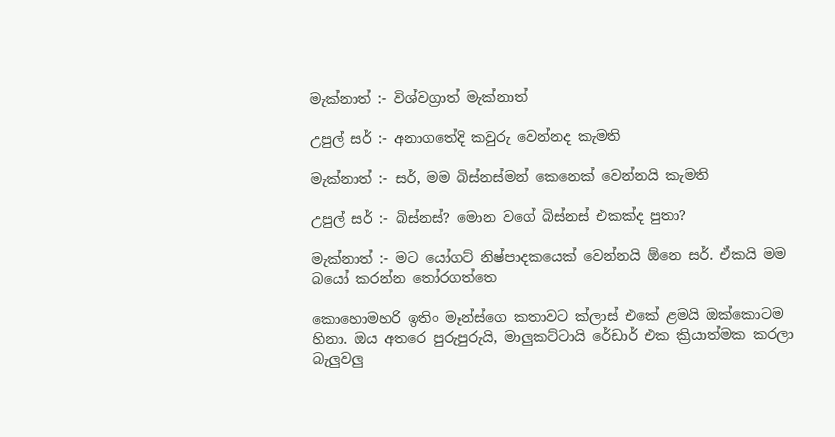මැක්නාත් :- විශ්වග්‍රාත් මැක්නාත්

උපුල් සර් :- අනාගතේදි කවුරු වෙන්නද කැමති

මැක්නාත් :- සර්, මම බිස්නස්මන් කෙනෙක් වෙන්නයි කැමති

උපුල් සර් :- බිස්නස්? මොන වගේ බිස්නස් එකක්ද පුතා?

මැක්නාත් :- මට යෝගට් නිෂ්පාදකයෙක් වෙන්නයි ඕනෙ සර්. ඒකයි මම බයෝ කරන්න තෝරගත්තෙ‍

කොහොමහරි ඉතිං මෑන්ස්ගෙ කතාවට ක්ලාස් එකේ ළමයි ඔක්කොටම හිනා. ඔය අතරෙ පුරුපුරුයි, මාලුකට්ටායි රේඩාර් එක ක්‍රියාත්මක කරලා බැලුවලු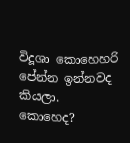විදූශා කොහෙහරි පේන්න ඉන්නවද කියලා. කොහෙද?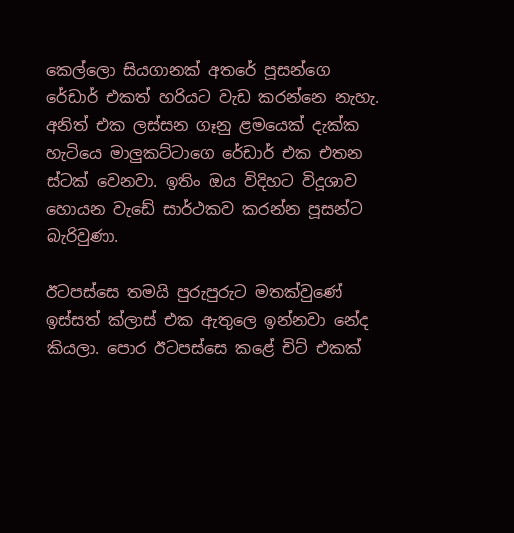කෙල්ලො සියගානක් අතරේ පූසන්ගෙ රේඩාර් එකත් හරියට වැඩ කරන්නෙ නැහැ. අනිත් එක ලස්සන ගෑනු ළමයෙක් දැක්ක හැටියෙ මාලුකට්ටාගෙ රේඩාර් එක එතන ස්ටක් වෙනවා. ඉතිං ඔය විදිහට විදූශාව හොයන වැඩේ සාර්ථකව කරන්න පූසන්ට බැරිවුණා.

ඊටපස්සෙ තමයි පුරුපුරුට මතක්වුණේ ඉස්සත් ක්ලාස් එක ඇතුලෙ ඉන්නවා නේද කියලා. පොර ඊටපස්සෙ කළේ චිට් එකක්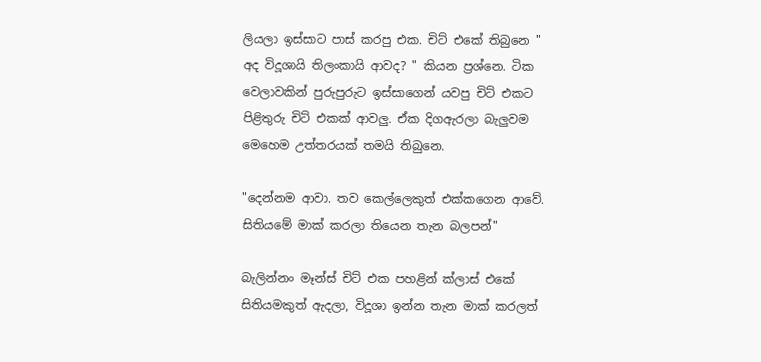ලියලා ඉස්සාට පාස් කරපු එක. චිට් එකේ තිබුනෙ " අද විදූශායි තිලංකායි ආවද? " කියන ප්‍රශ්නෙ. ටික වෙලාවකින් පුරුපුරුට ඉස්සාගෙන් යවපු චිට් එකට පිළිතුරු චිට් එකක් ආවලු. ඒක දිගඇරලා බැලුවම මෙහෙම උත්තරයක් තමයි තිබුනෙ.

"දෙන්නම ආවා. තව කෙල්ලෙකුත් එක්කගෙන ආවේ. සිතියමේ මාක් කරලා තියෙන තැන බලපන්"

බැලින්නං මෑන්ස් චිට් එක පහළින් ක්ලාස් එකේ සිතියමකුත් ඇදලා, විදූශා ඉන්න තැන මාක් කරලත්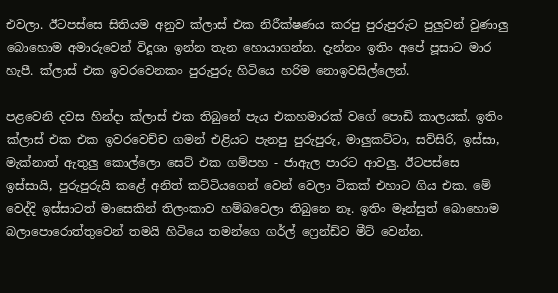එවලා. ඊටපස්සෙ සිතියම අනුව ක්ලාස් එක නිරීක්ෂණය කරපු පුරුපුරුට පුලුවන් වුණාලු බොහොම අමාරුවෙන් විදූශා ඉන්න තැන හොයාගන්න. දැන්නං ඉතිං අපේ පූසාට මාර හැපී. ක්ලාස් එක ඉවරවෙනකං පුරුපුරු හිටියෙ හරිම නොඉවසිල්ලෙන්.

පළවෙනි දවස හින්දා ක්ලාස් එක තිබුනේ පැය එකහමාරක් වගේ පොඩි කාලයක්. ඉතිං ක්ලාස් එක එක ඉවරවෙච්ච ගමන් එළියට පැනපු පුරුපුරු, මාලුකට්ටා, සව්සිරි, ඉස්සා, මැක්නාත් ඇතුලු කොල්ලො සෙට් එක ගම්පහ - ජාඇල පාරට ආවලු. ඊටපස්සෙ ඉස්සායි, පුරුපුරුයි කළේ අනිත් කට්ටියගෙන් වෙන් වෙලා ටිකක් එහාට ගිය එක. මේ වෙද්දි ඉස්සාටත් මාසෙකින් තිලංකාව හම්බවෙලා තිබුනෙ නෑ. ඉතිං මෑන්සුත් බොහොම බලාපොරොත්තුවෙන් තමයි හිටියෙ තමන්ගෙ ගර්ල් ෆ්‍රෙන්ඩ්ව මීට් වෙන්න.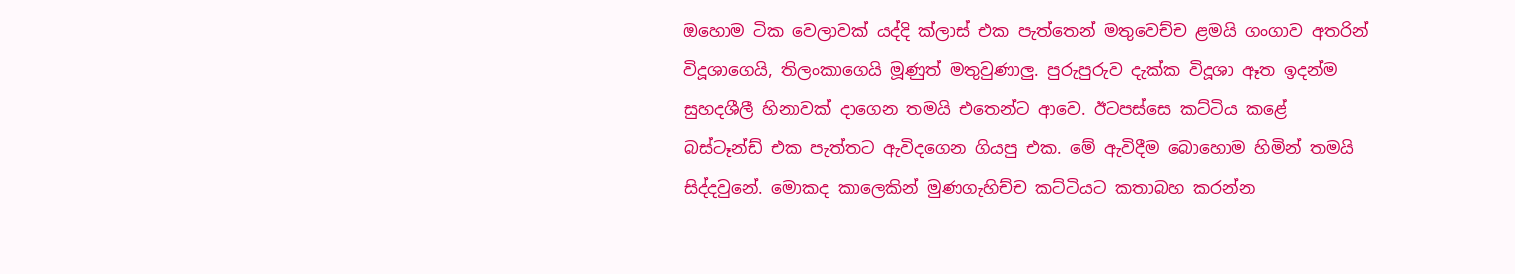ඔහොම ටික වෙලාවක් යද්දි ක්ලාස් එක පැත්තෙන් මතුවෙච්ච ළමයි ගංගාව අතරින් විදූශාගෙයි, තිලංකාගෙයි මූණුත් මතුවුණාලු. පුරුපුරුව දැක්ක විදූශා ඈත ඉදන්ම සුහදශීලී හිනාවක් දාගෙන තමයි එතෙන්ට ආවෙ. ඊටපස්සෙ කට්ටිය කළේ බස්ටෑන්ඩ් එක පැත්තට ඇවිදගෙන ගියපු එක. මේ ඇවිදීම බොහොම හිමින් තමයි සිද්දවුනේ. මොකද කාලෙකින් මුණගැහිච්ච කට්ටියට කතාබහ කරන්න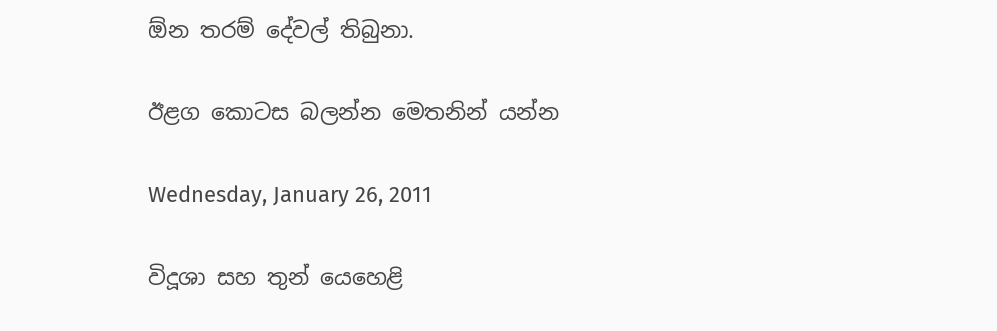ඕන තරම් දේවල් තිබුනා.

ඊළග කොටස බලන්න මෙතනින් යන්න

Wednesday, January 26, 2011

විදූශා සහ තුන් යෙහෙළි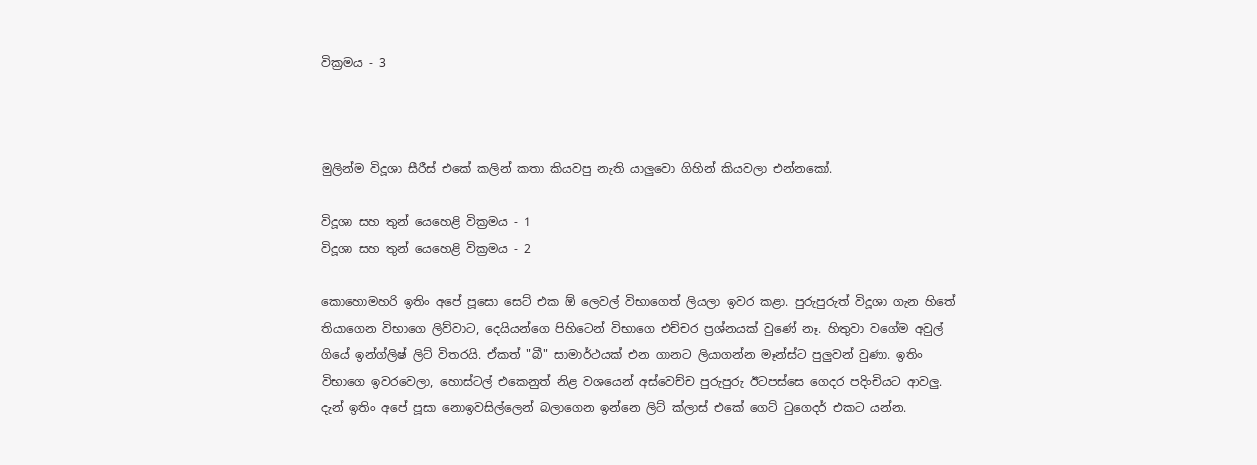වික්‍රමය - 3



මුලින්ම විදූශා සීරීස් එකේ කලින් කතා කියවපු නැති යාලුවො ගිහින් කියවලා එන්නකෝ.

විදූශා සහ තුන් යෙහෙළි වික්‍රමය - 1
විදූශා සහ තුන් යෙහෙළි වික්‍රමය - 2

කොහොමහරි ඉතිං අපේ පූසො සෙට් එක ඕ ලෙවල් විභාගෙත් ලියලා ඉවර කළා. පුරුපුරුත් විදූශා ගැන හිතේ තියාගෙන විභාගෙ ලිව්වාට, දෙයියන්ගෙ පිහිටෙන් විභාගෙ එච්චර ප්‍රශ්නයක් වුණේ නෑ. හිතුවා වගේම අවුල් ගියේ ඉන්ග්ලිෂ් ලිට් විතරයි. ඒකත් "බී" සාමාර්ථයක් එන ගානට ලියාගන්න මෑන්ස්ට පුලුවන් වුණා. ඉතිං විභාගෙ ඉවරවෙලා, හොස්ටල් එකෙනුත් නිළ වශයෙන් අස්වෙච්ච පුරුපුරු ඊටපස්සෙ ගෙදර පදිංචියට ආවලු. දැන් ඉතිං අපේ පූසා නොඉවසිල්ලෙන් බලාගෙන ඉන්නෙ ලිට් ක්ලාස් එකේ ගෙට් ටුගෙදර් එකට යන්න.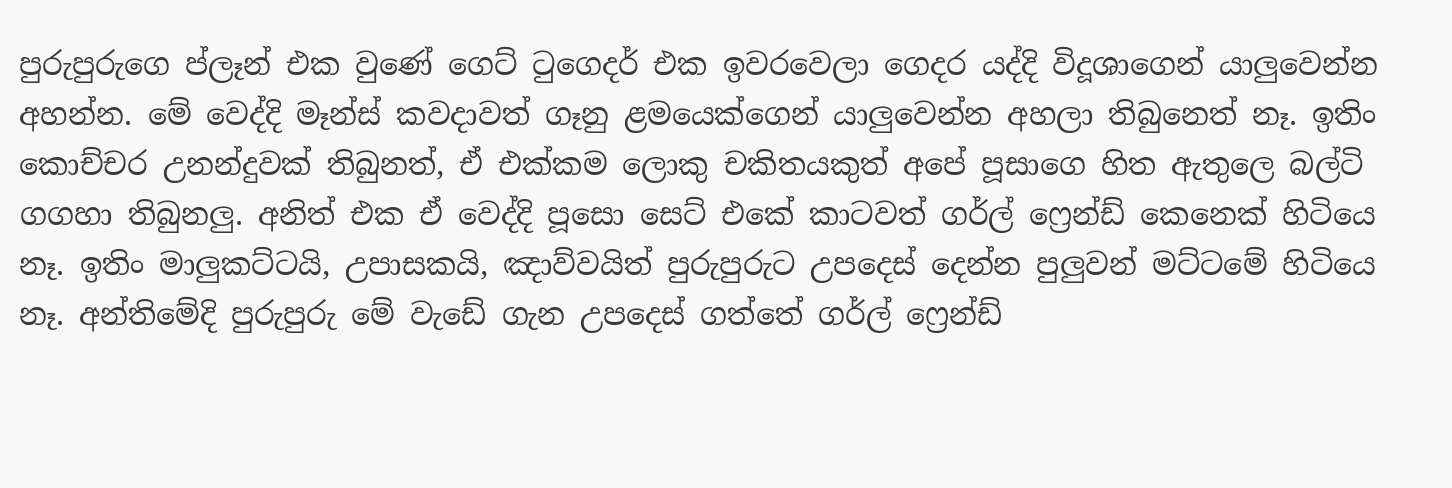පුරුපුරුගෙ ප්ලෑන් එක වුණේ ගෙට් ටුගෙදර් එක ඉවරවෙලා ගෙදර යද්දි විදූශාගෙන් යාලුවෙන්න අහන්න. මේ වෙද්දි මෑන්ස් කවදාවත් ගෑනු ළමයෙක්ගෙන් යාලුවෙන්න අහලා තිබුනෙත් නෑ. ඉතිං කොච්චර උනන්දුවක් තිබුනත්, ඒ එක්කම ලොකු චකිතයකුත් අපේ පූසාගෙ හිත ඇතුලෙ බල්ටි ගගහා තිබුනලු. අනිත් එක ඒ වෙද්දි පූසො සෙට් එකේ කාටවත් ගර්ල් ෆ්‍රෙන්ඩ් කෙනෙක් හිටියෙ නෑ. ඉතිං මාලුකට්ටයි, උපාසකයි, ඤාව්වයිත් පුරුපුරුට උපදෙස් දෙන්න පුලුවන් මට්ටමේ හිටියෙ නෑ. අන්තිමේදි පුරුපුරු මේ වැඩේ ගැන උපදෙස් ගත්තේ ගර්ල් ෆ්‍රෙන්ඩ්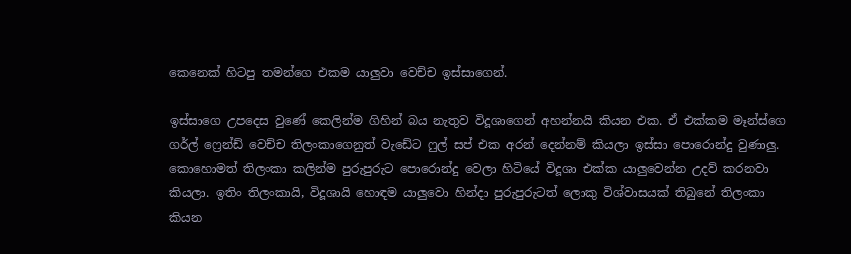කෙනෙක් හිටපු තමන්ගෙ එකම යාලුවා වෙච්ච ඉස්සාගෙන්.

ඉස්සාගෙ උපදෙස වුණේ කෙලින්ම ගිහින් බය නැතුව විදූශාගෙන් අහන්නයි කියන එක. ඒ එක්කම මෑන්ස්ගෙ ගර්ල් ෆ්‍රෙන්ඩ් වෙච්ච තිලංකාගෙනුත් වැඩේට ෆුල් සප් එක අරන් දෙන්නම් කියලා ඉස්සා පොරොන්දු වුණාලු. කොහොමත් තිලංකා කලින්ම පුරුපුරුට පොරොන්දු වෙලා හිටියේ විදූශා එක්ක යාලුවෙන්න උදව් කරනවා කියලා. ඉතිං තිලංකායි, විදූශායි හොඳම යාලුවො හින්දා පුරුපුරුටත් ලොකු විශ්වාසයක් තිබුනේ තිලංකා කියන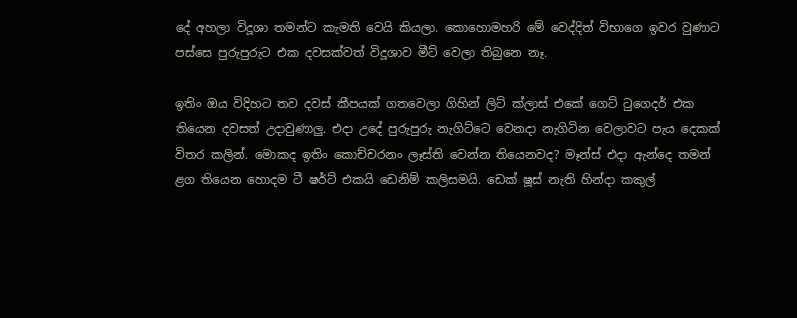දේ අහලා විදූශා තමන්ට කැමති වෙයි කියලා. කොහොමහරි මේ වෙද්දිත් විභාගෙ ඉවර වුණාට පස්සෙ පුරුපුරුට එක දවසක්වත් විදූශාව මීට් වෙලා තිබුනෙ නෑ.

ඉතිං ඔය විදිහට තව දවස් කීපයක් ගතවෙලා ගිහින් ලිට් ක්ලාස් එකේ ගෙට් ටුගෙදර් එක තියෙන දවසත් උදාවුණාලු. එදා උදේ පුරුපුරු නැගිට්ටෙ වෙනදා නැගිටින වෙලාවට පැය දෙකක් විතර කලින්. මොකද ඉතිං කොච්චරනං ලෑස්ති වෙන්න තියෙනවද? මෑන්ස් එදා ඇන්දෙ තමන් ළග තියෙන හොදම ටී ෂර්ට් එකයි ඩෙනිම් කලිසමයි. ඩෙක් ෂූස් නැති හින්දා කකුල්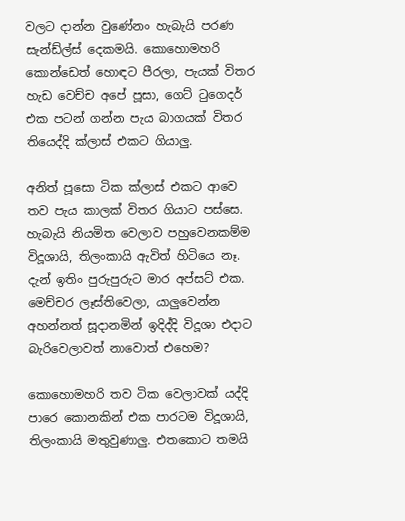වලට දාන්න වුණේනං හැබැයි පරණ සැන්ඩ්ල්ස් දෙකමයි. කොහොමහරි කොන්ඩෙත් හොඳට පීරලා, පැයක් විතර හැඩ වෙච්ච අපේ පූසා, ගෙට් ටුගෙදර් එක පටන් ගන්න පැය බාගයක් විතර තියෙද්දි ක්ලාස් එකට ගියාලු.

අනිත් පූසො ටික ක්ලාස් එකට ආවෙ තව පැය කාලක් විතර ගියාට පස්සෙ. හැබැයි නියමිත වෙලාව පහුවෙනකම්ම විදූශායි, තිලංකායි ඇවිත් හිටියෙ නෑ. දැන් ඉතිං පුරුපුරුට මාර අප්සට් එක. මෙච්චර ලෑස්තිවෙලා, යාලුවෙන්න අහන්නත් සූදානමින් ඉදිද්දි විදූශා එදාට බැරිවෙලාවත් නාවොත් එහෙම?

කොහොමහරි තව ටික වෙලාවක් යද්දි පාරෙ කොනකින් එක පාරටම විදූශායි, තිලංකායි මතුවුණාලු. එතකොට තමයි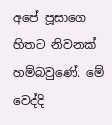අපේ පූසාගෙ හිතට නිවනක් හම්බවුණේ. මේ වෙද්දි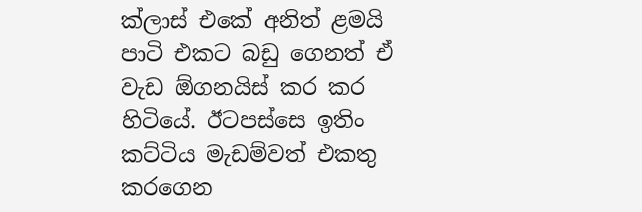ක්ලාස් එකේ අනිත් ළමයි පාටි එකට බඩු ගෙනත් ඒ වැඩ ඕගනයිස් කර කර හිටියේ. ඊටපස්සෙ ඉතිං කට්ටිය මැඩම්වත් එකතු කරගෙන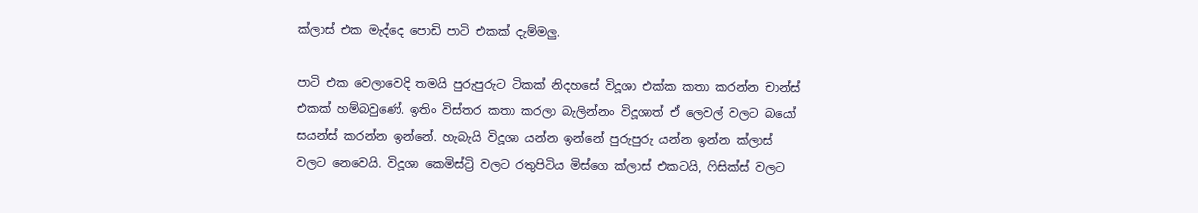ක්ලාස් එක මැද්දෙ පොඩි පාටි එකක් දැම්මලු.

පාටි එක වෙලාවෙදි තමයි පුරුපුරුට ටිකක් නිදහසේ විදූශා එක්ක කතා කරන්න චාන්ස් එකක් හම්බවුණේ. ඉතිං විස්තර කතා කරලා බැලින්නං විදූශාත් ඒ ලෙවල් වලට බයෝ සයන්ස් කරන්න ඉන්නේ. හැබැයි විදූශා යන්න ඉන්නේ පුරුපුරු යන්න ඉන්න ක්ලාස් වලට නෙවෙයි. විදූශා කෙමිස්ට්‍රි වලට රතුපිටිය මිස්ගෙ ක්ලාස් එකටයි, ෆිසික්ස් වලට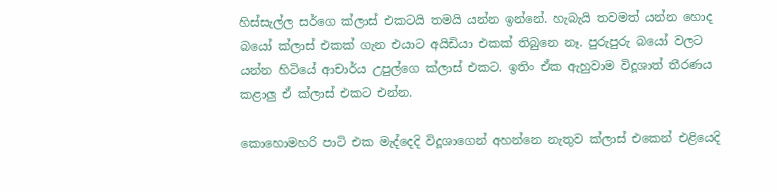හිස්සැල්ල සර්ගෙ ක්ලාස් එකටයි තමයි යන්න ඉන්නේ. හැබැයි තවමත් යන්න හොද බයෝ ක්ලාස් එකක් ගැන එයාට අයිඩියා එකක් තිබුනෙ නෑ. පුරුපුරු බයෝ වලට යන්න හිටියේ ආචාර්ය උපුල්ගෙ ක්ලාස් එකට. ඉතිං ඒක ඇහුවාම විදූශාත් තීරණය කළාලු ඒ ක්ලාස් එකට එන්න.

කොහොමහරි පාටි එක මැද්දෙදි විදූශාගෙන් අහන්නෙ නැතුව ක්ලාස් එකෙන් එළියෙදි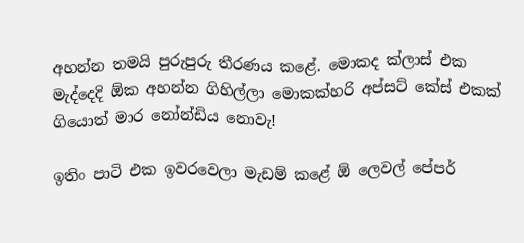අහන්න තමයි පුරුපුරු තීරණය කළේ. මොකද ක්ලාස් එක මැද්දෙදි ඕක අහන්න ගිහිල්ලා මොකක්හරි අප්සට් කේස් එකක් ගියොත් මාර නෝන්ඩිය නොවැ!

ඉතිං පාටි එක ඉවරවෙලා මැඩම් කළේ ඕ ලෙවල් පේපර්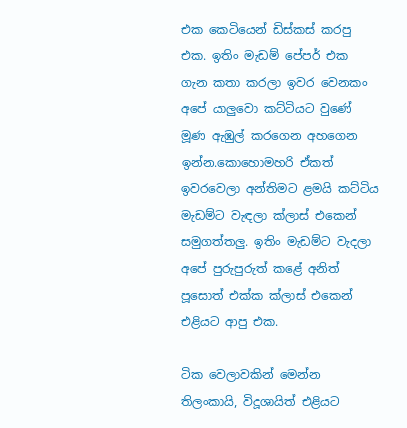එක කෙටියෙන් ඩිස්කස් කරපු එක. ඉතිං මැඩම් පේපර් එක ගැන කතා කරලා ඉවර වෙනකං අපේ යාලුවො කට්ටියට වුණේ මූණ ඇඹුල් කරගෙන අහගෙන ඉන්න.කොහොමහරි ඒකත් ඉවරවෙලා අන්තිමට ළමයි කට්ටිය මැඩම්ට වැඳලා ක්ලාස් එකෙන් සමුගත්තලු. ඉතිං මැඩම්ට වැදලා අපේ පුරුපුරුත් කළේ අනිත් පූසොත් එක්ක ක්ලාස් එකෙන් එළියට ආපු එක.

ටික වෙලාවකින් මෙන්න තිලංකායි, විදූශායිත් එළියට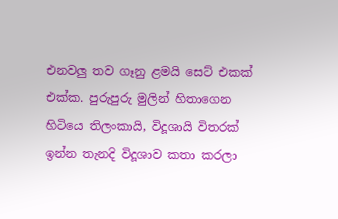එනවලු තව ගෑනු ළමයි සෙට් එකක් එක්ක. පුරුපුරු මුලින් හිතාගෙන හිටියෙ තිලංකායි, විදූශායි විතරක් ඉන්න තැනදි විදූශාව කතා කරලා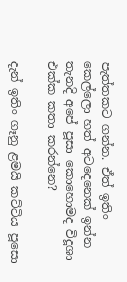පැත්තකට ගන්න. ඒත් ඉතිං කෙල්ලො හත් අටදෙනෙක් ඉන්න තැනදි අපේ පූසා කොහොමද විදූශා එක්ක කතා කරන්නෙ?

දැන් ඉතිං ගෑනු ළමයි කට්ටිය පූසො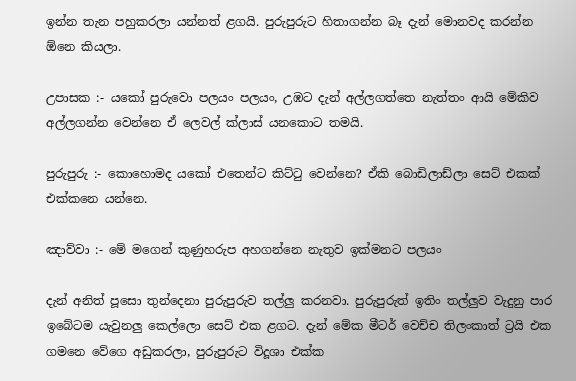ඉන්න තැන පහුකරලා යන්නත් ළගයි. පුරුපුරුට හිතාගන්න බෑ දැන් මොනවද කරන්න ඕනෙ කියලා.

උපාසක :- යකෝ පුරුවො පලයං පලයං, උඹට දැන් අල්ලගත්තෙ නැත්තං ආයි මේකිව අල්ලගන්න වෙන්නෙ ඒ ලෙවල් ක්ලාස් යනකොට තමයි.

පුරුපුරු :- කොහොමද යකෝ එතෙන්ට කිට්ටු වෙන්නෙ? ඒකි බොඩිලාඩ්ලා සෙට් එකක් එක්කනෙ යන්නෙ.

ඤාව්වා :- මේ මගෙන් කුණුහරුප අහගන්නෙ නැතුව ඉක්මනට පලයං

දැන් අනිත් පූසො තුන්දෙනා පුරුපුරුව තල්ලු කරනවා. පුරුපුරුත් ඉතිං තල්ලුව වැදුනු පාර ඉබේටම යැවුනලු කෙල්ලො සෙට් එක ළගට. දැන් මේක මීටර් වෙච්ච තිලංකාත් ට්‍රයි එක ගමනෙ වේගෙ අඩුකරලා, පුරුපුරුට විදූශා එක්ක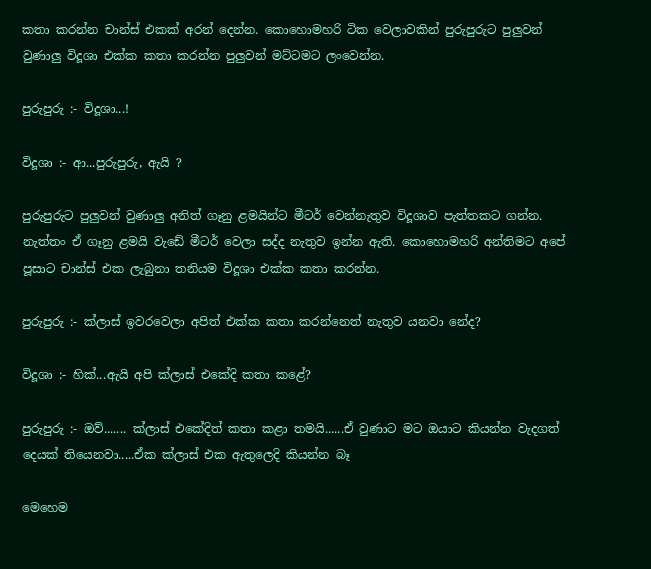කතා කරන්න චාන්ස් එකක් අරන් දෙන්න. කොහොමහරි ටික වෙලාවකින් පුරුපුරුට පුලුවන් වුණාලු විදූශා එක්ක කතා කරන්න පුලුවන් මට්ටමට ලංවෙන්න.

පුරුපුරු :- විදූශා...!

විදූශා :- ආ...පුරුපුරු, ඇයි ?

පුරුපුරුට පුලුවන් වුණාලු අනිත් ගෑනු ළමයින්ට මීටර් වෙන්නැතුව විදූශාව පැත්තකට ගන්න. නැත්තං ඒ ගෑනු ළමයි වැඩේ මීටර් වෙලා සද්ද නැතුව ඉන්න ඇති. කොහොමහරි අන්තිමට අපේ පූසාට චාන්ස් එක ලැබුනා තනියම විදූශා එක්ක කතා කරන්න.

පුරුපුරු :- ක්ලාස් ඉවරවෙලා අපිත් එක්ක කතා කරන්නෙත් නැතුව යනවා නේද?

විදූශා :- හික්...ඇයි අපි ක්ලාස් එකේදි කතා කළේ?

පුරුපුරු :- ඔව්....... ක්ලාස් එකේදිත් කතා කළා තමයි......ඒ වුණාට මට ඔයාට කියන්න වැදගත් දෙයක් තියෙනවා.....ඒක ක්ලාස් එක ඇතුලෙදි කියන්න බෑ

මෙහෙම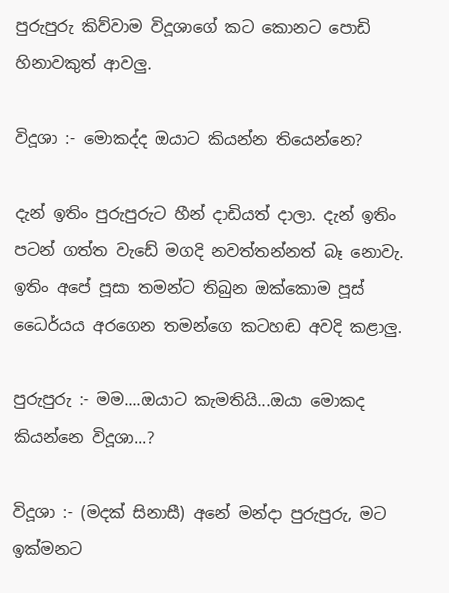පුරුපුරු කිව්වාම විදූශාගේ කට කොනට පොඩි හිනාවකුත් ආවලු.

විදූශා :- මොකද්ද ඔයාට කියන්න තියෙන්නෙ?

දැන් ඉතිං පුරුපුරුට හීන් දාඩියත් දාලා. දැන් ඉතිං පටන් ගත්ත වැඩේ මගදි නවත්තන්නත් බෑ නොවැ. ඉතිං අපේ පූසා තමන්ට තිබුන ඔක්කොම පූස් ධෛර්යය අරගෙන තමන්ගෙ කටහඬ අවදි කළාලු.

පුරුපුරු :- මම....ඔයාට කැමතියි...ඔයා මොකද කියන්නෙ විදූශා...?

විදූශා :- (මදක් සිනාසී) අනේ මන්දා පුරුපුරු, මට ඉක්මනට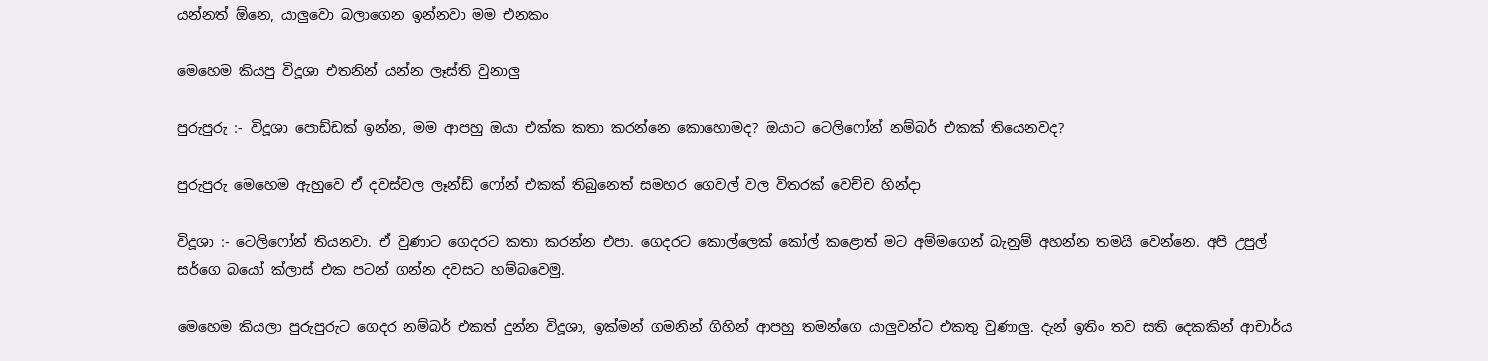යන්නත් ඕනෙ, යාලුවො බලාගෙන ඉන්නවා මම එනකං

මෙහෙම කියපු විදූශා එතනින් යන්න ලෑස්ති වුනාලු

පුරුපුරු :- විදූශා පොඩ්ඩක් ඉන්න, මම ආපහු ඔයා එක්ක කතා කරන්නෙ කොහොමද? ඔයාට ටෙලිෆෝන් නම්බර් එකක් තියෙනවද?

පුරුපුරු මෙහෙම ඇහුවෙ ඒ දවස්වල ලෑන්ඩ් ෆෝන් එකක් තිබුනෙත් සමහර ගෙවල් වල විතරක් වෙච්ච හින්දා

විදූශා :- ටෙලිෆෝන් තියනවා. ඒ වුණාට ගෙදරට කතා කරන්න එපා. ගෙදරට කොල්ලෙක් කෝල් කළොත් මට අම්මගෙන් බැනුම් අහන්න තමයි වෙන්නෙ. අපි උපුල් සර්ගෙ බයෝ ක්ලාස් එක පටන් ගන්න දවසට හම්බවෙමු.

මෙහෙම කියලා පුරුපුරුට ගෙදර නම්බර් එකත් දුන්න විදූශා, ඉක්මන් ගමනින් ගිහින් ආපහු තමන්ගෙ යාලුවන්ට එකතු වුණාලු. දැන් ඉතිං තව සති දෙකකින් ආචාර්ය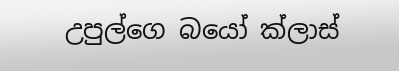උපුල්ගෙ බයෝ ක්ලාස්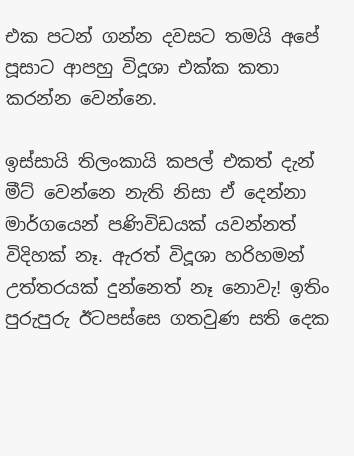එක පටන් ගන්න දවසට තමයි අපේ පූසාට ආපහු විදූශා එක්ක කතා කරන්න වෙන්නෙ.

ඉස්සායි තිලංකායි කපල් එකත් දැන් මීට් වෙන්නෙ නැති නිසා ඒ දෙන්නා මාර්ගයෙන් පණිවිඩයක් යවන්නත් විදිහක් නෑ. ඇරත් විදූශා හරිහමන් උත්තරයක් දුන්නෙත් නෑ නොවැ! ඉතිං පුරුපුරු ඊටපස්සෙ ගතවුණ සති දෙක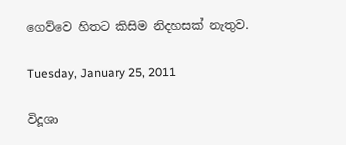ගෙව්වෙ හිතට කිසිම නිදහසක් නැතුව.

Tuesday, January 25, 2011

විදූශා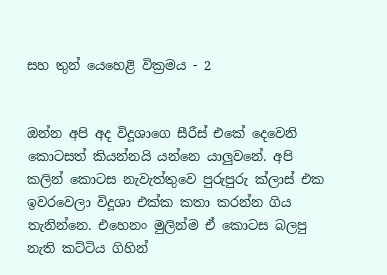සහ තුන් යෙහෙළි වික්‍රමය - 2


ඔන්න අපි අද විදූශාගෙ සීරීස් එකේ දෙවෙනි කොටසත් කියන්නයි යන්නෙ යාලුවනේ. අපි කලින් කොටස නැවැත්තුවෙ පුරුපුරු ක්ලාස් එක ඉවරවෙලා විදූශා එක්ක කතා කරන්න ගිය තැනින්නෙ. එහෙනං මුලින්ම ඒ කොටස බලපු නැති කට්ටිය ගිහින්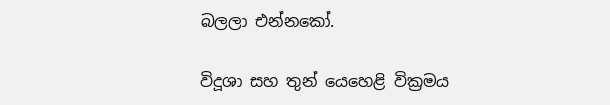බලලා එන්නකෝ.

විදූශා සහ තුන් යෙහෙළි වික්‍රමය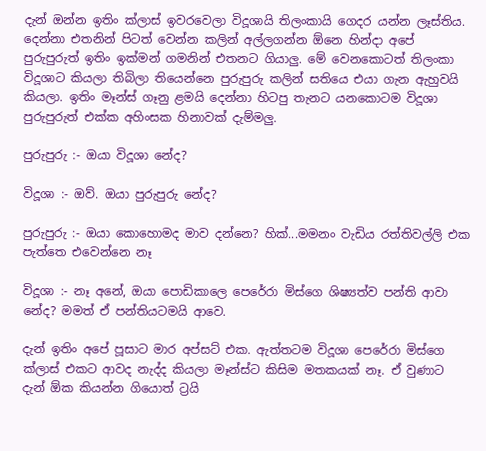දැන් ඔන්න ඉතිං ක්ලාස් ඉවරවෙලා විදූශායි තිලංකායි ගෙදර යන්න ලෑස්තිය. දෙන්නා එතනින් පිටත් වෙන්න කලින් අල්ලගන්න ඕනෙ හින්දා අපේ පුරුපුරුත් ඉතිං ඉක්මන් ගමනින් එතනට ගියාලු. මේ වෙනකොටත් තිලංකා විදූශාට කියලා තිබිලා තියෙන්නෙ පුරුපුරු කලින් සතියෙ එයා ගැන ඇහුවයි කියලා. ඉතිං මෑන්ස් ගෑනු ළමයි දෙන්නා හිටපු තැනට යනකොටම විදූශා පුරුපුරුත් එක්ක අහිංසක හිනාවක් දැම්මලු.

පුරුපුරු :- ඔයා විදූශා නේද?

විදූශා :- ඔව්. ඔයා පුරුපුරු නේද?

පුරුපුරු :- ඔයා කොහොමද මාව දන්නෙ? හික්...මමනං වැඩිය රත්තිවල්ලි එක පැත්තෙ එවෙන්නෙ නෑ

විදූශා :- නෑ අනේ, ඔයා පොඩිකාලෙ පෙරේරා මිස්ගෙ ශිෂ්‍යත්ව පන්ති ආවා නේද? මමත් ඒ පන්තියටමයි ආවෙ.

දැන් ඉතිං අපේ පූසාට මාර අප්සට් එක. ඇත්තටම විදූශා පෙරේරා මිස්ගෙ ක්ලාස් එකට ආවද නැද්ද කියලා මෑන්ස්ට කිසිම මතකයක් නෑ. ඒ වුණාට දැන් ඕක කියන්න ගියොත් ට්‍රයි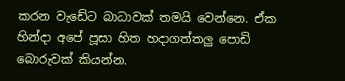කරන වැඩේට බාධාවක් තමයි වෙන්නෙ. ඒක හින්දා අපේ පූසා හිත හදාගත්තලු පොඩි බොරුවක් කියන්න.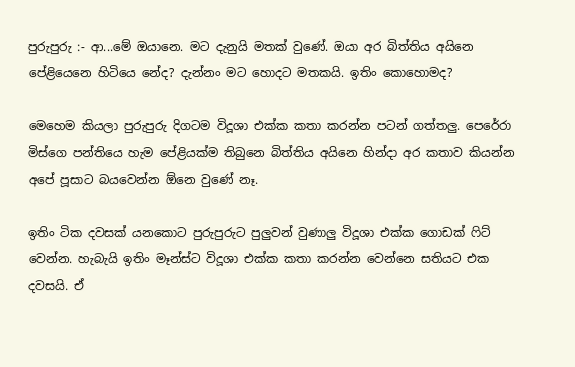පුරුපුරු :- ආ...මේ ඔයානෙ. මට දැනුයි මතක් වුණේ. ඔයා අර බිත්තිය අයිනෙ පේළියෙනෙ හිටියෙ නේද? දැන්නං මට හොදට මතකයි. ඉතිං කොහොමද?

මෙහෙම කියලා පුරුපුරු දිගටම විදූශා එක්ක කතා කරන්න පටන් ගත්තලු. පෙරේරා මිස්ගෙ පන්තියෙ හැම පේළියක්ම තිබුනෙ බිත්තිය අයිනෙ හින්දා අර කතාව කියන්න අපේ පූසාට බයවෙන්න ඕනෙ වුණේ නෑ.

ඉතිං ටික දවසක් යනකොට පුරුපුරුට පුලුවන් වුණාලු විදූශා එක්ක ගොඩක් ෆිට් වෙන්න. හැබැයි ඉතිං මෑන්ස්ට විදූශා එක්ක කතා කරන්න වෙන්නෙ සතියට එක දවසයි. ඒ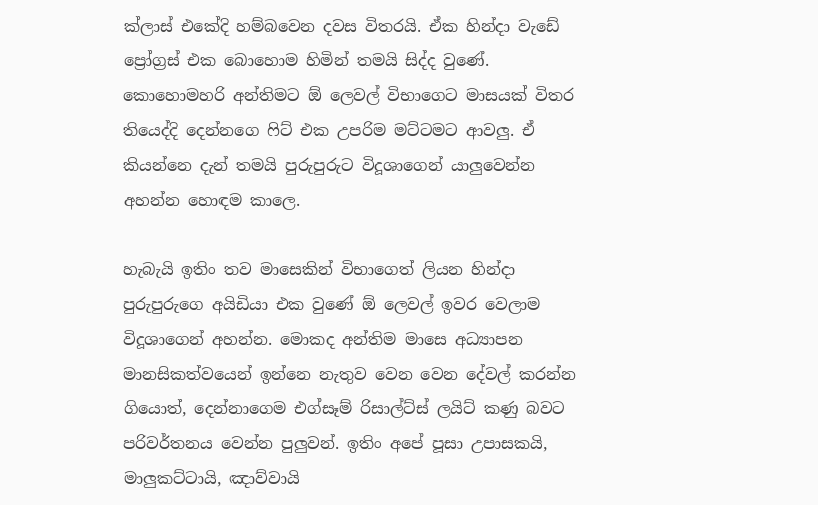ක්ලාස් එකේදි හම්බවෙන දවස විතරයි. ඒක හින්දා වැඩේ ප්‍රෝග්‍රස් එක බොහොම හිමින් තමයි සිද්ද වුණේ. කොහොමහරි අන්තිමට ඕ ලෙවල් විභාගෙට මාසයක් විතර තියෙද්දි දෙන්නගෙ ෆිට් එක උපරිම මට්ටමට ආවලු. ඒ කියන්නෙ දැන් තමයි පුරුපුරුට විදූශාගෙන් යාලුවෙන්න අහන්න හොඳම කාලෙ.

හැබැයි ඉතිං තව මාසෙකින් විභාගෙත් ලියන හින්දා පුරුපුරුගෙ අයිඩියා එක වුණේ ඕ ලෙවල් ඉවර වෙලාම විදූශාගෙන් අහන්න. මොකද අන්තිම මාසෙ අධ්‍යාපන මානසිකත්වයෙන් ඉන්නෙ නැතුව වෙන වෙන දේවල් කරන්න ගියොත්, දෙන්නාගෙම එග්සෑම් රිසාල්ට්ස් ලයිට් කණු බවට පරිවර්තනය වෙන්න පුලුවන්. ඉතිං අපේ පූසා උපාසකයි, මාලුකට්ටායි, ඤාව්වායි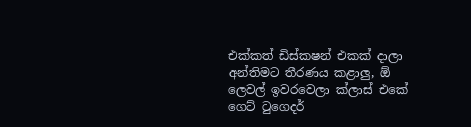එක්කත් ඩිස්කෂන් එකක් දාලා අන්තිමට තීරණය කළාලු, ඕ ලෙවල් ඉවරවෙලා ක්ලාස් එකේ ගෙට් ටුගෙදර්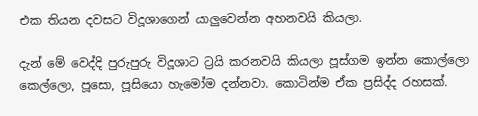එක තියන දවසට විදූශාගෙන් යාලුවෙන්න අහනවයි කියලා.

දැන් මේ වෙද්දි පුරුපුරු විදූශාට ට්‍රයි කරනවයි කියලා පූස්ගම ඉන්න කොල්ලො කෙල්ලො, පූසො, පූසියො හැමෝම දන්නවා. කොටින්ම ඒක ප්‍රසිද්ද රහසක්.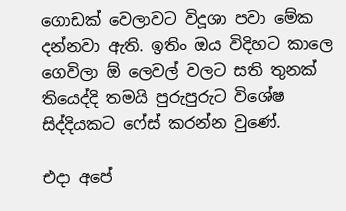ගොඩක් වෙලාවට විදූශා පවා මේක දන්නවා ඇති. ඉතිං ඔය විදිහට කාලෙ ගෙවිලා ඕ ලෙවල් වලට සති තුනක් තියෙද්දි තමයි පුරුපුරුට විශේෂ සිද්දියකට ෆේස් කරන්න වුණේ.

එදා අපේ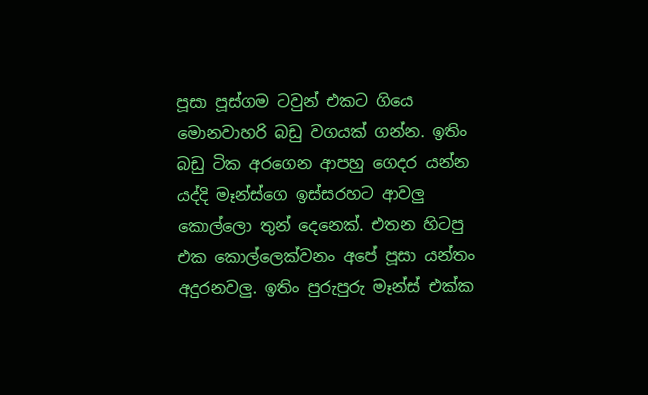පූසා පූස්ගම ටවුන් එකට ගියෙ මොනවාහරි බඩු වගයක් ගන්න. ඉතිං බඩු ටික අරගෙන ආපහු ගෙදර යන්න යද්දි මෑන්ස්ගෙ ඉස්සරහට ආවලු කොල්ලො තුන් දෙනෙක්. එතන හිටපු එක කොල්ලෙක්වනං අපේ පූසා යන්තං අදුරනවලු. ඉතිං පුරුපුරු මෑන්ස් එක්ක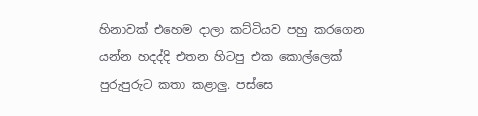හිනාවක් එහෙම දාලා කට්ටියව පහු කරගෙන යන්න හදද්දි එතන හිටපු එක කොල්ලෙක් පුරුපුරුට කතා කළාලු. පස්සෙ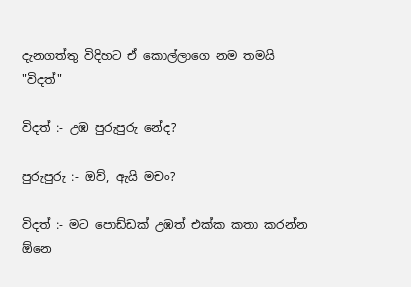දැනගත්තු විදිහට ඒ කොල්ලාගෙ නම තමයි "විදත්"

විදත් :- උඹ පුරුපුරු නේද?

පුරුපුරු :- ඔව්, ඇයි මචං?

විදත් :- මට පොඩ්ඩක් උඹත් එක්ක කතා කරන්න ඕනෙ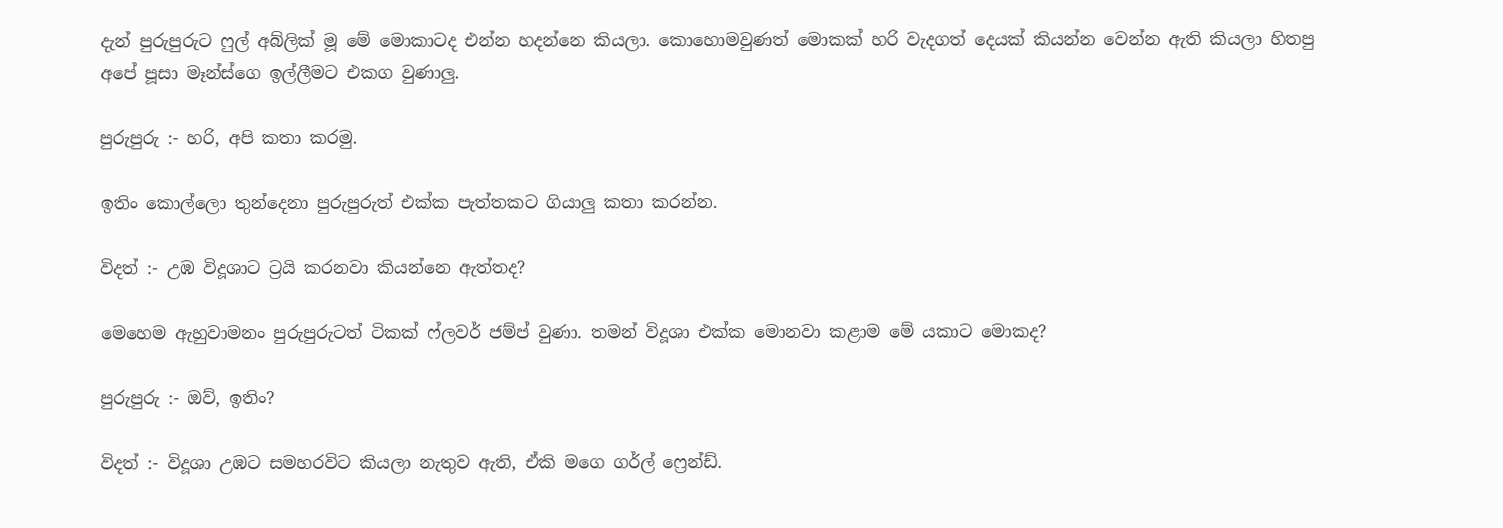දැන් පුරුපුරුට ෆුල් අබ්ලික් මූ මේ මොකාටද එන්න හදන්නෙ කියලා. කොහොමවුණත් මොකක් හරි වැදගත් දෙයක් කියන්න වෙන්න ඇති කියලා හිතපු අපේ පූසා මෑන්ස්ගෙ ඉල්ලීමට එකග වුණාලු.

පුරුපුරු :- හරි, අපි කතා කරමු.

ඉතිං කොල්ලො තුන්දෙනා පුරුපුරුත් එක්ක පැත්තකට ගියාලු කතා කරන්න.

විදත් :- උඹ විදූශාට ට්‍රයි කරනවා කියන්නෙ ඇත්තද?

මෙහෙම ඇහුවාමනං පුරුපුරුටත් ටිකක් ෆ්ලවර් ජම්ප් වුණා. තමන් විදූශා එක්ක මොනවා කළාම මේ යකාට මොකද?

පුරුපුරු :- ඔව්, ඉතිං?

විදත් :- විදූශා උඹට සමහරවිට කියලා නැතුව ඇති, ඒකි මගෙ ගර්ල් ෆ්‍රෙන්ඩ්.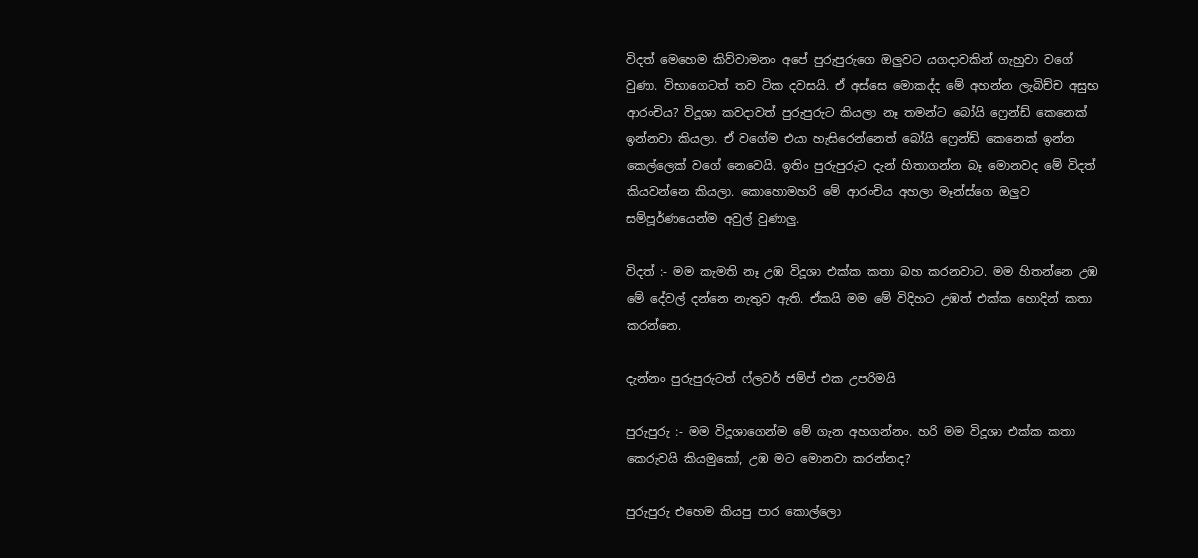විදත් මෙහෙම කිව්වාමනං අපේ පුරුපුරුගෙ ඔලුවට යගදාවකින් ගැහුවා වගේ වුණා. විභාගෙටත් තව ටික දවසයි. ඒ අස්සෙ මොකද්ද මේ අහන්න ලැබිච්ච අසුභ ආරංචිය? විදූශා කවදාවත් පුරුපුරුට කියලා නෑ තමන්ට බෝයි ෆ්‍රෙන්ඩ් කෙනෙක් ඉන්නවා කියලා. ඒ වගේම එයා හැසිරෙන්නෙත් බෝයි ෆ්‍රෙන්ඩ් කෙනෙක් ඉන්න කෙල්ලෙක් වගේ නෙවෙයි. ඉතිං පුරුපුරුට දැන් හිතාගන්න බෑ මොනවද මේ විදත් කියවන්නෙ කියලා. කොහොමහරි මේ ආරංචිය අහලා මෑන්ස්ගෙ ඔලුව සම්පූර්ණයෙන්ම අවුල් වුණාලු.

විදත් :- මම කැමති නෑ උඹ විදූශා එක්ක කතා බහ කරනවාට. මම හිතන්නෙ උඹ මේ දේවල් දන්නෙ නැතුව ඇති. ඒකයි මම මේ විදිහට උඹත් එක්ක හොදින් කතා කරන්නෙ.

දැන්නං පුරුපුරුටත් ෆ්ලවර් ජම්ප් එක උපරිමයි

පුරුපුරු :- මම විදූශාගෙන්ම මේ ගැන අහගන්නං. හරි මම විදූශා එක්ක කතා කෙරුවයි කියමුකෝ, උඹ මට මොනවා කරන්නද?

පුරුපුරු එහෙම කියපු පාර කොල්ලො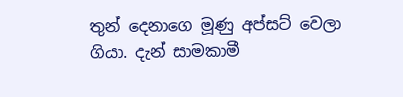තුන් දෙනාගෙ මූණු අප්සට් වෙලා ගියා. දැන් සාමකාමී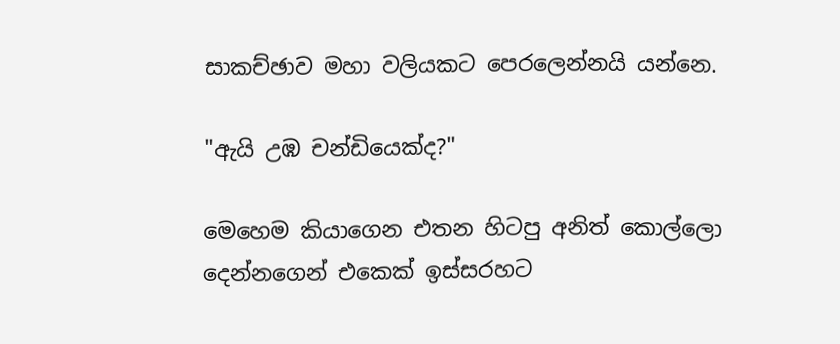සාකච්ඡාව මහා වලියකට පෙරලෙන්නයි යන්නෙ.

"ඇයි උඹ චන්ඩියෙක්ද?"

මෙහෙම කියාගෙන එතන හිටපු අනිත් කොල්ලො දෙන්නගෙන් එකෙක් ඉස්සරහට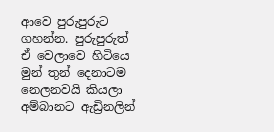ආවෙ පුරුපුරුට ගහන්න. පුරුපුරුත් ඒ වෙලාවෙ හිටියෙ මුන් තුන් දෙනාටම නෙලනවයි කියලා අම්බානට ඇඩ්‍රිනලින්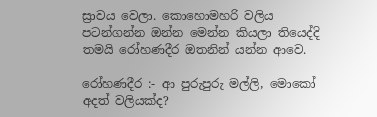ස්‍රාවය වෙලා. කොහොමහරි වලිය පටන්ගන්න ඔන්න මෙන්න කියලා තියෙද්දි තමයි රෝහණදීර ඔතනින් යන්න ආවෙ.

රෝහණදීර :- ආ පුරුපුරු මල්ලි, මොකෝ අදත් වලියක්ද?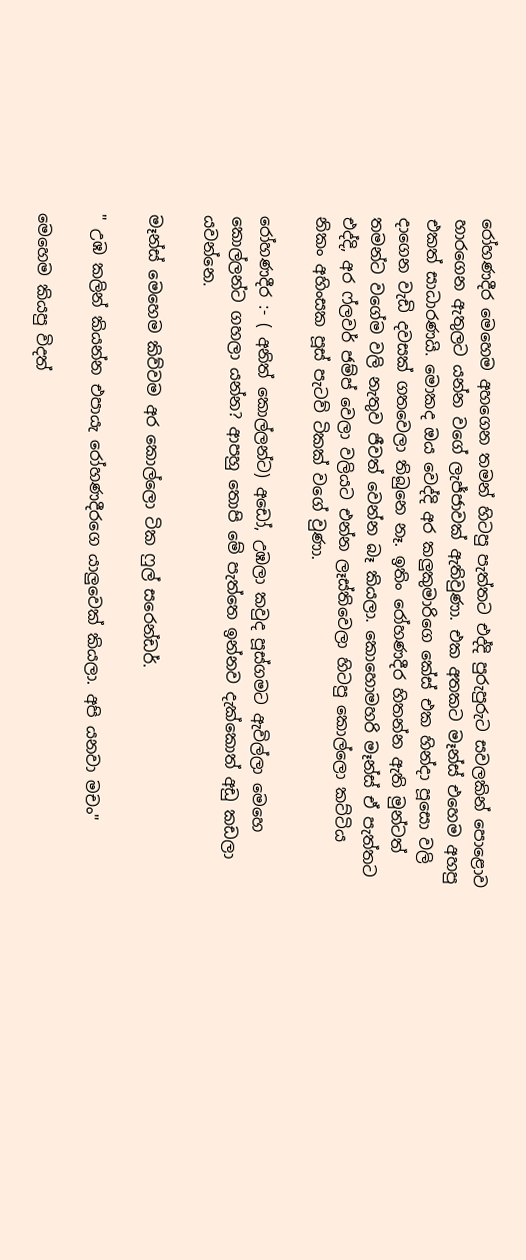රෝහණදීර මෙහෙම අහගෙන තමන් හිටපු පැත්තට එද්දි පුරුපුරුට සවලකින් පොළොව හාරගෙන ඇතුලට යන්න වගේ ලැජ්ජාවක් ඇතිවුණා. එක අතකට මෑන්ස් එහෙම අහපු එකත් සාධාරණයි. මොකද ඔය වෙද්දි අර කලුකුමාරිගෙ කේස් එක හින්දා පූසො වලි දාගෙන වැඩි දවසක් ගතවෙලා තිබුනෙ නෑ. ඉතිං රෝහණදීර හිතන්න ඇති මුන්ටත් තමන්ට වගේම වලි නැතුව ජීවත් වෙන්න බෑ කියලා. කොහොමහරි මෑන්ස් ඒ පැත්තට එද්දි, අර ෆ්ලවර් ජම්ප් වෙලා වලියට එන්න ලෑස්තිවෙලා හිටපු කොල්ලො කට්ටිය නිකං අහිංසක පූස් පැටව් ටිකක් වගේ වුණා.

රෝහණදීර :- ( අනිත් කොල්ලන්ට) අඩෝ, උඹලා කවුද පූස්ගමට ඇවිල්ලා මෙහෙ කොල්ලන්ට ගහලා යන්න? ආපහු තොපි මේ පැත්තෙ ඉන්නව දැක්කොත් අඩු කඩලා යවන්නෙ.

මෑන්ස් මෙහෙම කිව්වම අර කොල්ලො ටික ෆුල් සරෙන්ඩර්.

" උඹ කලින් කියන්න එපායැ රෝහණදීරගෙ යාලුවෙක් කියලා. අපි යනවා මචං"

මෙහෙම කියපු විදත්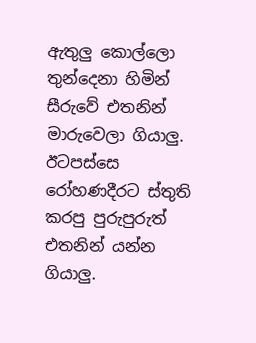ඇතුලු කොල්ලො තුන්දෙනා හිමින් සීරුවේ එතනින් මාරුවෙලා ගියාලු. ඊටපස්සෙ රෝහණදීරට ස්තුති කරපු පුරුපුරුත් එතනින් යන්න ගියාලු.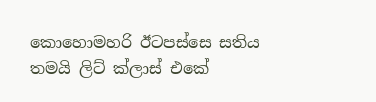කොහොමහරි ඊටපස්සෙ සතිය තමයි ලිට් ක්ලාස් එකේ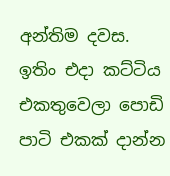අන්තිම දවස. ඉතිං එදා කට්ටිය එකතුවෙලා පොඩි පාටි එකක් දාන්න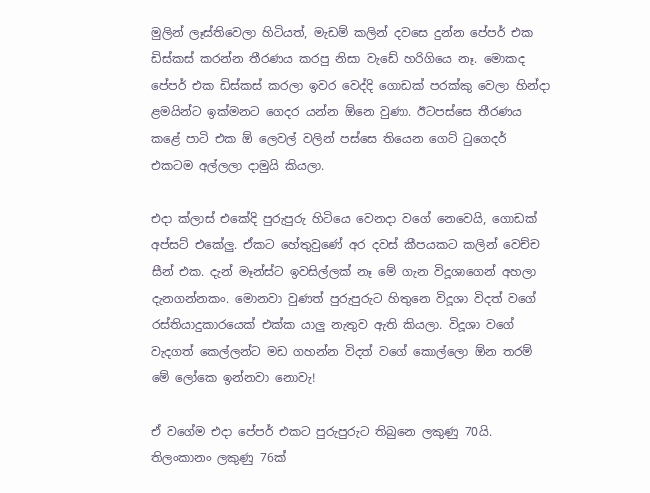මුලින් ලෑස්තිවෙලා හිටියත්, මැඩම් කලින් දවසෙ දුන්න පේපර් එක ඩිස්කස් කරන්න තීරණය කරපු නිසා වැඩේ හරිගියෙ නෑ. මොකද පේපර් එක ඩිස්කස් කරලා ඉවර වෙද්දි ගොඩක් පරක්කු වෙලා හින්දා ළමයින්ට ඉක්මනට ගෙදර යන්න ඕනෙ වුණා. ඊටපස්සෙ තීරණය කළේ පාටි එක ඕ ලෙවල් වලින් පස්සෙ තියෙන ගෙට් ටුගෙදර් එකටම අල්ලලා දාමුයි කියලා.

එදා ක්ලාස් එකේදි පුරුපුරු හිටියෙ වෙනදා වගේ නෙවෙයි, ගොඩක් අප්සට් එකේලු. ඒකට හේතුවුණේ අර දවස් කීපයකට කලින් වෙච්ච සීන් එක. දැන් මෑන්ස්ට ඉවසිල්ලක් නෑ මේ ගැන විදූශාගෙන් අහලා දැනගන්නකං. මොනවා වුණත් පුරුපුරුට හිතුනෙ විදූශා විදත් වගේ රස්තියාදුකාරයෙක් එක්ක යාලු නැතුව ඇති කියලා. විදූශා වගේ වැදගත් කෙල්ලන්ට මඩ ගහන්න විදත් වගේ කොල්ලො ඕන තරම් මේ ලෝකෙ ඉන්නවා නොවැ!

ඒ වගේම එදා පේපර් එකට පුරුපුරුට තිබුනෙ ලකුණු 70යි. තිලංකානං ලකුණු 76ක්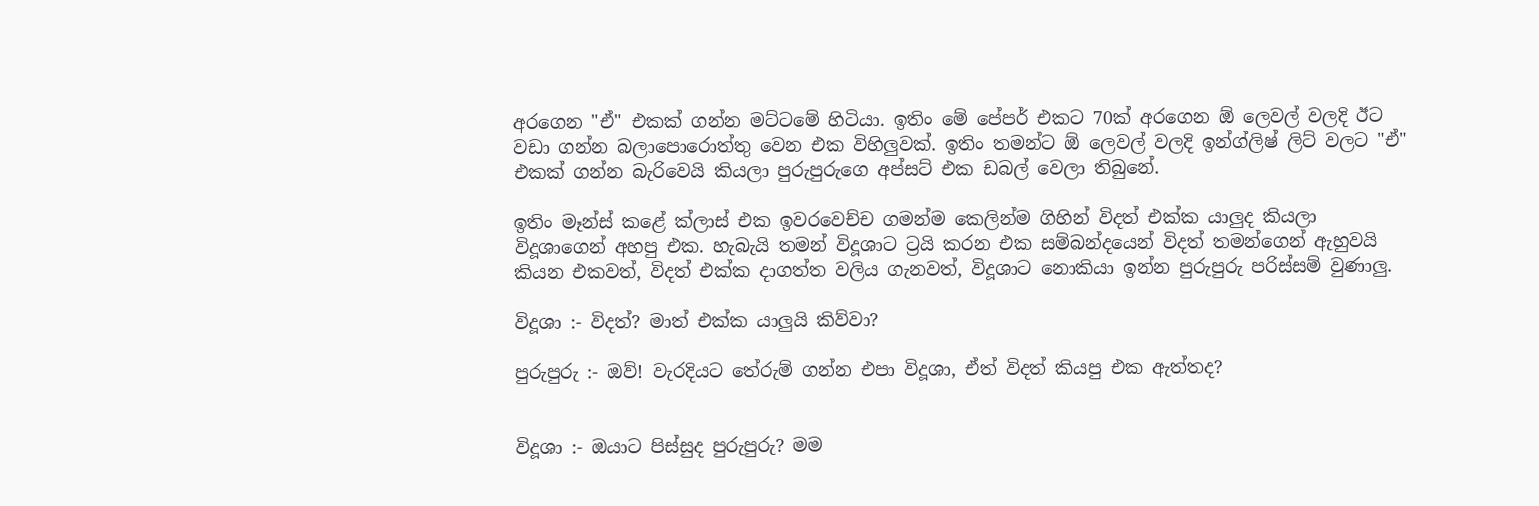අරගෙන "ඒ" එකක් ගන්න මට්ටමේ හිටියා. ඉතිං මේ පේපර් එකට 70ක් අරගෙන ඕ ලෙවල් වලදි ඊට වඩා ගන්න බලාපොරොත්තු වෙන එක විහිලුවක්. ඉතිං තමන්ට ඕ ලෙවල් වලදි ඉන්ග්ලිෂ් ලිට් වලට "ඒ" එකක් ගන්න බැරිවෙයි කියලා පුරුපුරුගෙ අප්සට් එක ඩබල් වෙලා තිබුනේ.

ඉතිං මෑන්ස් කළේ ක්ලාස් එක ඉවරවෙච්ච ගමන්ම කෙලින්ම ගිහින් විදත් එක්ක යාලුද කියලා විදූශාගෙන් අහපු එක. හැබැයි තමන් විදූශාට ට්‍රයි කරන එක සම්බන්දයෙන් විදත් තමන්ගෙන් ඇහුවයි කියන එකවත්, විදත් එක්ක දාගත්ත වලිය ගැනවත්, විදූශාට නොකියා ඉන්න පුරුපුරු පරිස්සම් වුණාලු.

විදූශා :- විදත්? මාත් එක්ක යාලුයි කිව්වා?

පුරුපුරු :- ඔව්! වැරදියට තේරුම් ගන්න එපා විදූශා, ඒත් විදත් කියපු එක ඇත්තද?


විදූශා :- ඔයාට පිස්සුද පුරුපුරු? මම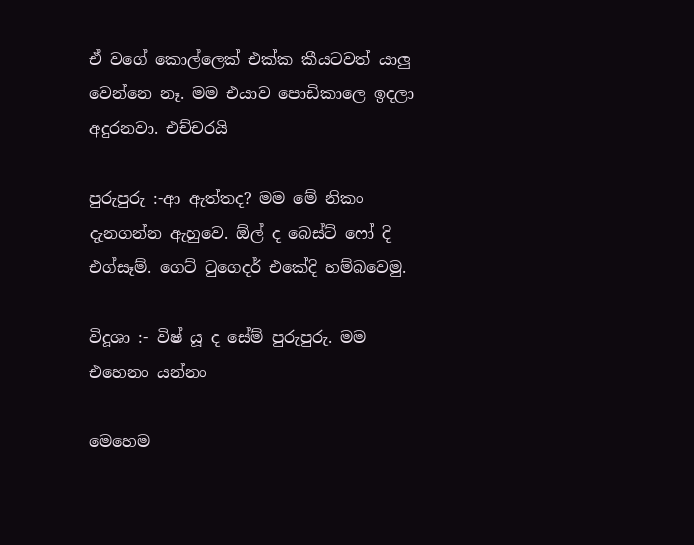ඒ වගේ කොල්ලෙක් එක්ක කීයටවත් යාලු වෙන්නෙ නෑ. මම එයාව පොඩිකාලෙ ඉදලා අදුරනවා. එච්චරයි

පුරුපුරු :-ආ ඇත්තද? මම මේ නිකං දැනගන්න ඇහුවෙ. ඕල් ද බෙස්ට් ෆෝ දි එග්සෑම්. ගෙට් ටුගෙදර් එකේදි හම්බවෙමු.

විදූශා :- විෂ් යූ ද සේම් පුරුපුරු. මම එහෙනං යන්නං

මෙහෙම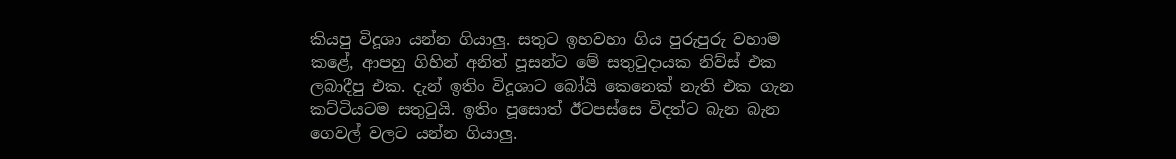කියපු විදූශා යන්න ගියාලු. සතුට ඉහවහා ගිය පුරුපුරු වහාම කළේ, ආපහු ගිහින් අනිත් පූසන්ට මේ සතුටුදායක නිව්ස් එක ලබාදීපු එක. දැන් ඉතිං විදූශාට බෝයි කෙනෙක් නැති එක ගැන කට්ටියටම සතුටුයි. ඉතිං පූසොත් ඊටපස්සෙ විදත්ට බැන බැන ගෙවල් වලට යන්න ගියාලු.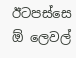ඊටපස්සෙ ඕ ලෙවල්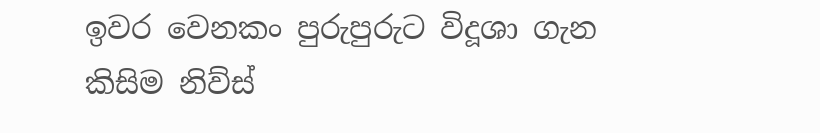ඉවර වෙනකං පුරුපුරුට විදූශා ගැන කිසිම නිව්ස්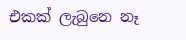එකක් ලැබුනෙ නෑ